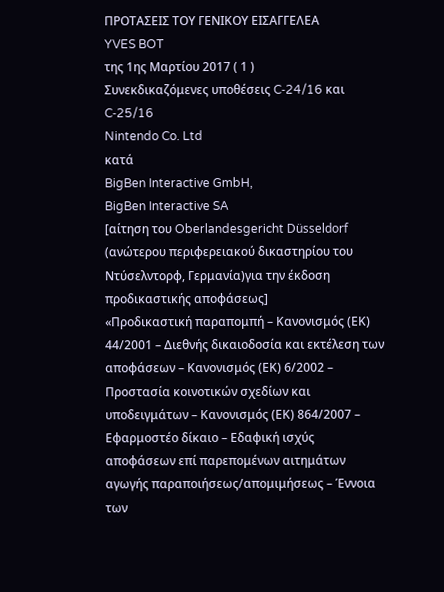ΠΡΟΤΑΣΕΙΣ ΤΟΥ ΓΕΝΙΚΟΥ ΕΙΣΑΓΓΕΛΕΑ
YVES BOT
της 1ης Μαρτίου 2017 ( 1 )
Συνεκδικαζόμενες υποθέσεις C‑24/16 και C‑25/16
Nintendo Co. Ltd
κατά
BigBen Interactive GmbH,
BigBen Interactive SA
[αίτηση του Oberlandesgericht Düsseldorf (ανώτερου περιφερειακού δικαστηρίου του Ντύσελντορφ, Γερμανία)για την έκδοση προδικαστικής αποφάσεως]
«Προδικαστική παραπομπή – Κανονισμός (ΕΚ) 44/2001 – Διεθνής δικαιοδοσία και εκτέλεση των αποφάσεων – Κανονισμός (ΕΚ) 6/2002 – Προστασία κοινοτικών σχεδίων και υποδειγμάτων – Κανονισμός (ΕΚ) 864/2007 – Εφαρμοστέο δίκαιο – Εδαφική ισχύς αποφάσεων επί παρεπομένων αιτημάτων αγωγής παραποιήσεως/απομιμήσεως – Έννοια των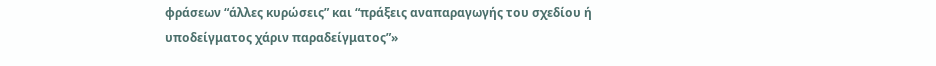φράσεων “άλλες κυρώσεις” και “πράξεις αναπαραγωγής του σχεδίου ή υποδείγματος χάριν παραδείγματος”»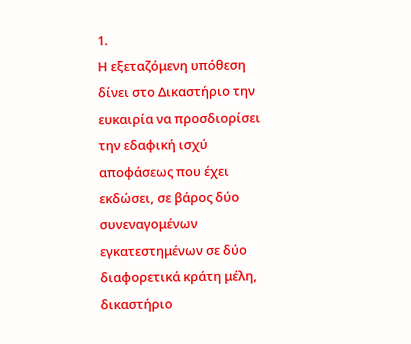1.
Η εξεταζόμενη υπόθεση δίνει στο Δικαστήριο την ευκαιρία να προσδιορίσει την εδαφική ισχύ αποφάσεως που έχει εκδώσει, σε βάρος δύο συνεναγομένων εγκατεστημένων σε δύο διαφορετικά κράτη μέλη, δικαστήριο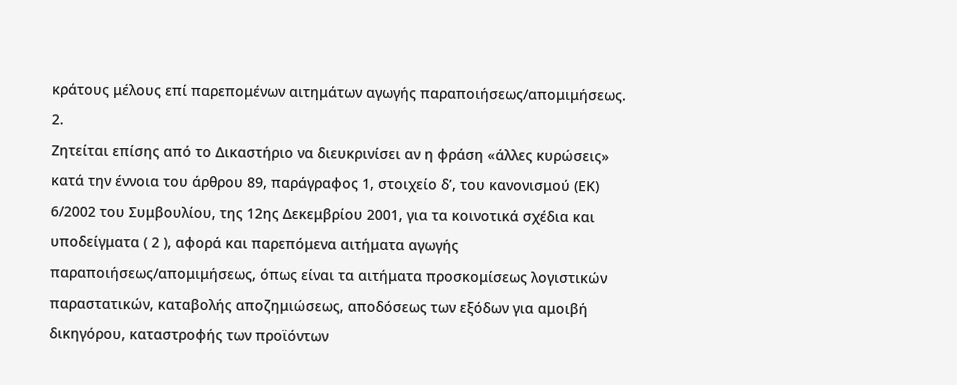κράτους μέλους επί παρεπομένων αιτημάτων αγωγής παραποιήσεως/απομιμήσεως.
2.
Ζητείται επίσης από το Δικαστήριο να διευκρινίσει αν η φράση «άλλες κυρώσεις» κατά την έννοια του άρθρου 89, παράγραφος 1, στοιχείο δʹ, του κανονισμού (ΕΚ) 6/2002 του Συμβουλίου, της 12ης Δεκεμβρίου 2001, για τα κοινοτικά σχέδια και υποδείγματα ( 2 ), αφορά και παρεπόμενα αιτήματα αγωγής παραποιήσεως/απομιμήσεως, όπως είναι τα αιτήματα προσκομίσεως λογιστικών παραστατικών, καταβολής αποζημιώσεως, αποδόσεως των εξόδων για αμοιβή δικηγόρου, καταστροφής των προϊόντων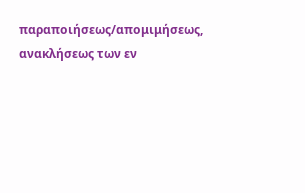παραποιήσεως/απομιμήσεως, ανακλήσεως των εν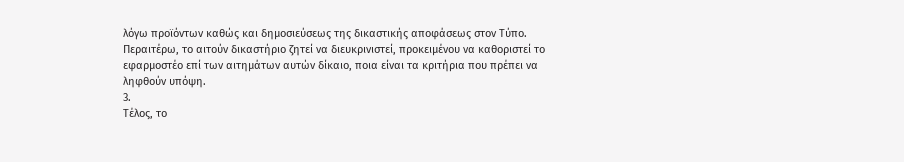λόγω προϊόντων καθώς και δημοσιεύσεως της δικαστικής αποφάσεως στον Τύπο. Περαιτέρω, το αιτούν δικαστήριο ζητεί να διευκρινιστεί, προκειμένου να καθοριστεί το εφαρμοστέο επί των αιτημάτων αυτών δίκαιο, ποια είναι τα κριτήρια που πρέπει να ληφθούν υπόψη.
3.
Τέλος, το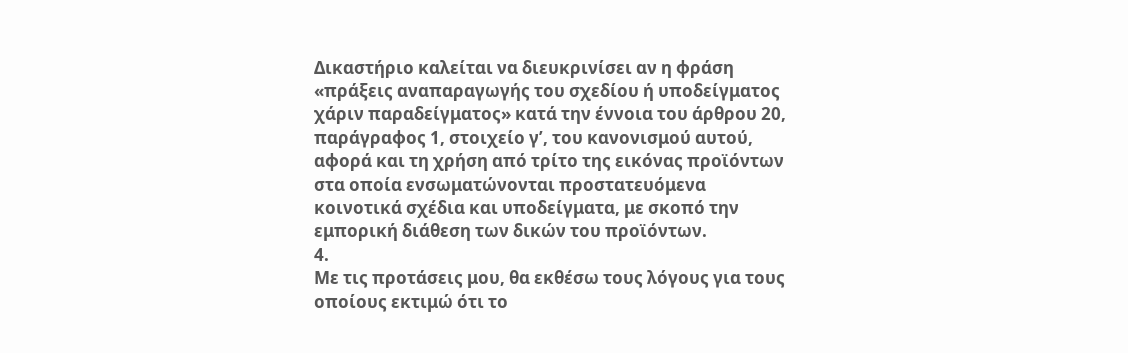Δικαστήριο καλείται να διευκρινίσει αν η φράση «πράξεις αναπαραγωγής του σχεδίου ή υποδείγματος χάριν παραδείγματος» κατά την έννοια του άρθρου 20, παράγραφος 1, στοιχείο γʹ, του κανονισμού αυτού, αφορά και τη χρήση από τρίτο της εικόνας προϊόντων στα οποία ενσωματώνονται προστατευόμενα κοινοτικά σχέδια και υποδείγματα, με σκοπό την εμπορική διάθεση των δικών του προϊόντων.
4.
Με τις προτάσεις μου, θα εκθέσω τους λόγους για τους οποίους εκτιμώ ότι το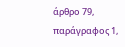άρθρο 79, παράγραφος 1,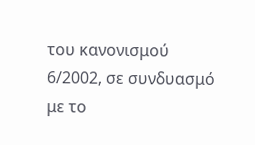του κανονισμού 6/2002, σε συνδυασμό με το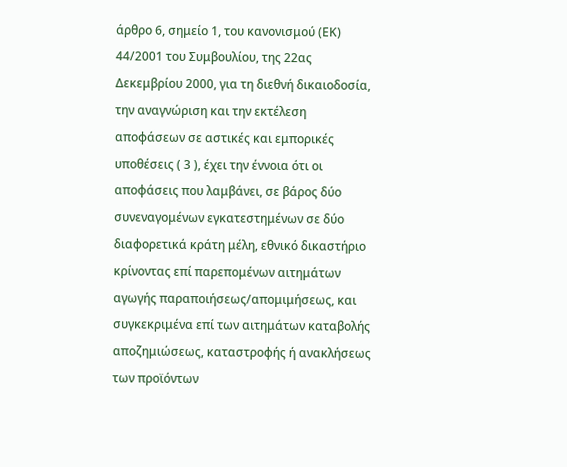άρθρο 6, σημείο 1, του κανονισμού (ΕΚ) 44/2001 του Συμβουλίου, της 22ας Δεκεμβρίου 2000, για τη διεθνή δικαιοδοσία, την αναγνώριση και την εκτέλεση αποφάσεων σε αστικές και εμπορικές υποθέσεις ( 3 ), έχει την έννοια ότι οι αποφάσεις που λαμβάνει, σε βάρος δύο συνεναγομένων εγκατεστημένων σε δύο διαφορετικά κράτη μέλη, εθνικό δικαστήριο κρίνοντας επί παρεπομένων αιτημάτων αγωγής παραποιήσεως/απομιμήσεως, και συγκεκριμένα επί των αιτημάτων καταβολής αποζημιώσεως, καταστροφής ή ανακλήσεως των προϊόντων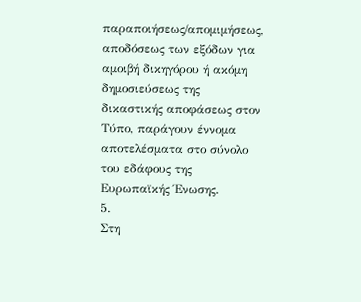παραποιήσεως/απομιμήσεως, αποδόσεως των εξόδων για αμοιβή δικηγόρου ή ακόμη δημοσιεύσεως της δικαστικής αποφάσεως στον Τύπο, παράγουν έννομα αποτελέσματα στο σύνολο του εδάφους της Ευρωπαϊκής Ένωσης.
5.
Στη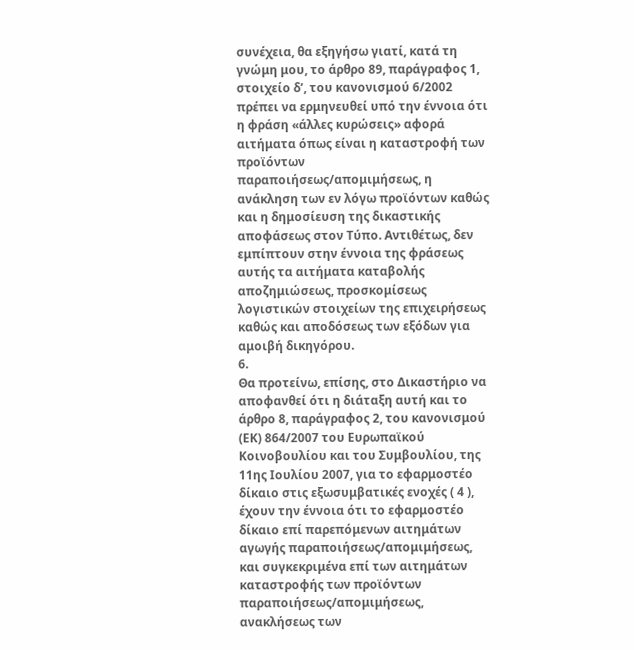συνέχεια, θα εξηγήσω γιατί, κατά τη γνώμη μου, το άρθρο 89, παράγραφος 1, στοιχείο δʹ, του κανονισμού 6/2002 πρέπει να ερμηνευθεί υπό την έννοια ότι η φράση «άλλες κυρώσεις» αφορά αιτήματα όπως είναι η καταστροφή των προϊόντων παραποιήσεως/απομιμήσεως, η ανάκληση των εν λόγω προϊόντων καθώς και η δημοσίευση της δικαστικής αποφάσεως στον Τύπο. Αντιθέτως, δεν εμπίπτουν στην έννοια της φράσεως αυτής τα αιτήματα καταβολής αποζημιώσεως, προσκομίσεως λογιστικών στοιχείων της επιχειρήσεως καθώς και αποδόσεως των εξόδων για αμοιβή δικηγόρου.
6.
Θα προτείνω, επίσης, στο Δικαστήριο να αποφανθεί ότι η διάταξη αυτή και το άρθρο 8, παράγραφος 2, του κανονισμού (ΕΚ) 864/2007 του Ευρωπαϊκού Κοινοβουλίου και του Συμβουλίου, της 11ης Ιουλίου 2007, για το εφαρμοστέο δίκαιο στις εξωσυμβατικές ενοχές ( 4 ), έχουν την έννοια ότι το εφαρμοστέο δίκαιο επί παρεπόμενων αιτημάτων αγωγής παραποιήσεως/απομιμήσεως, και συγκεκριμένα επί των αιτημάτων καταστροφής των προϊόντων παραποιήσεως/απομιμήσεως, ανακλήσεως των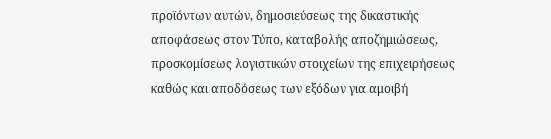προϊόντων αυτών, δημοσιεύσεως της δικαστικής αποφάσεως στον Τύπο, καταβολής αποζημιώσεως, προσκομίσεως λογιστικών στοιχείων της επιχειρήσεως καθώς και αποδόσεως των εξόδων για αμοιβή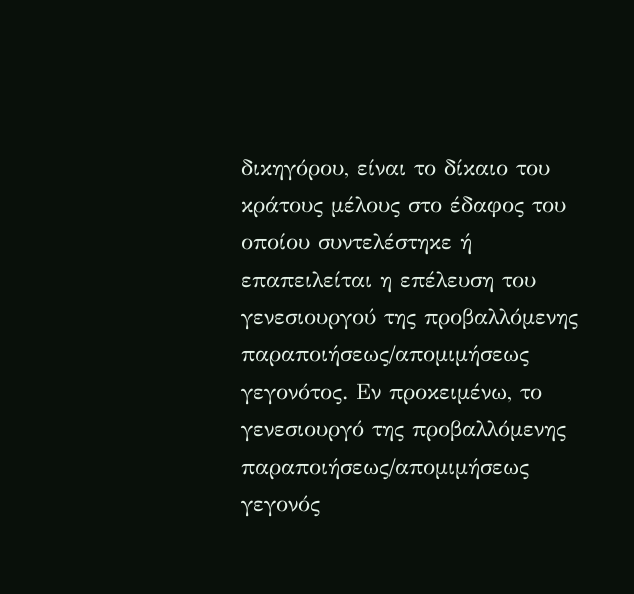δικηγόρου, είναι το δίκαιο του κράτους μέλους στο έδαφος του οποίου συντελέστηκε ή επαπειλείται η επέλευση του γενεσιουργού της προβαλλόμενης παραποιήσεως/απομιμήσεως γεγονότος. Εν προκειμένω, το γενεσιουργό της προβαλλόμενης παραποιήσεως/απομιμήσεως γεγονός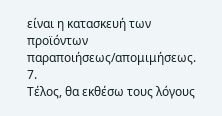είναι η κατασκευή των προϊόντων παραποιήσεως/απομιμήσεως.
7.
Τέλος, θα εκθέσω τους λόγους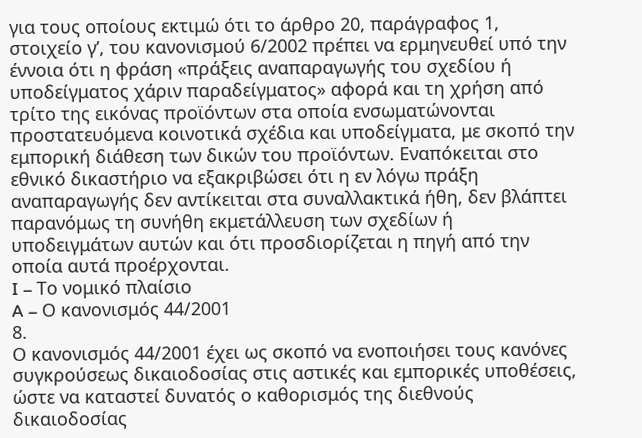για τους οποίους εκτιμώ ότι το άρθρο 20, παράγραφος 1, στοιχείο γʹ, του κανονισμού 6/2002 πρέπει να ερμηνευθεί υπό την έννοια ότι η φράση «πράξεις αναπαραγωγής του σχεδίου ή υποδείγματος χάριν παραδείγματος» αφορά και τη χρήση από τρίτο της εικόνας προϊόντων στα οποία ενσωματώνονται προστατευόμενα κοινοτικά σχέδια και υποδείγματα, με σκοπό την εμπορική διάθεση των δικών του προϊόντων. Εναπόκειται στο εθνικό δικαστήριο να εξακριβώσει ότι η εν λόγω πράξη αναπαραγωγής δεν αντίκειται στα συναλλακτικά ήθη, δεν βλάπτει παρανόμως τη συνήθη εκμετάλλευση των σχεδίων ή υποδειγμάτων αυτών και ότι προσδιορίζεται η πηγή από την οποία αυτά προέρχονται.
I – Το νομικό πλαίσιο
A – Ο κανονισμός 44/2001
8.
Ο κανονισμός 44/2001 έχει ως σκοπό να ενοποιήσει τους κανόνες συγκρούσεως δικαιοδοσίας στις αστικές και εμπορικές υποθέσεις, ώστε να καταστεί δυνατός ο καθορισμός της διεθνούς δικαιοδοσίας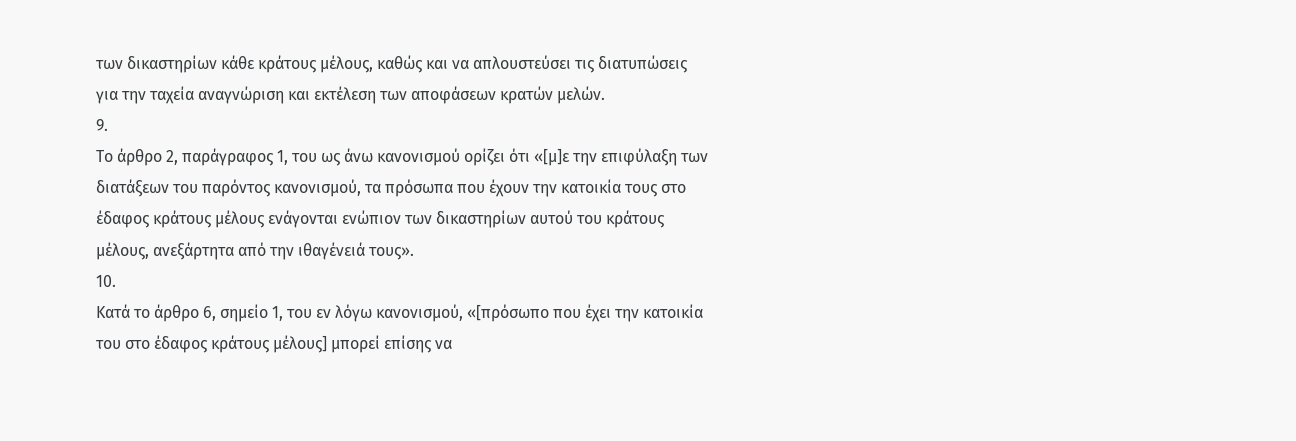των δικαστηρίων κάθε κράτους μέλους, καθώς και να απλουστεύσει τις διατυπώσεις για την ταχεία αναγνώριση και εκτέλεση των αποφάσεων κρατών μελών.
9.
Το άρθρο 2, παράγραφος 1, του ως άνω κανονισμού ορίζει ότι «[μ]ε την επιφύλαξη των διατάξεων του παρόντος κανονισμού, τα πρόσωπα που έχουν την κατοικία τους στο έδαφος κράτους μέλους ενάγονται ενώπιον των δικαστηρίων αυτού του κράτους μέλους, ανεξάρτητα από την ιθαγένειά τους».
10.
Κατά το άρθρο 6, σημείο 1, του εν λόγω κανονισμού, «[πρόσωπο που έχει την κατοικία του στο έδαφος κράτους μέλους] μπορεί επίσης να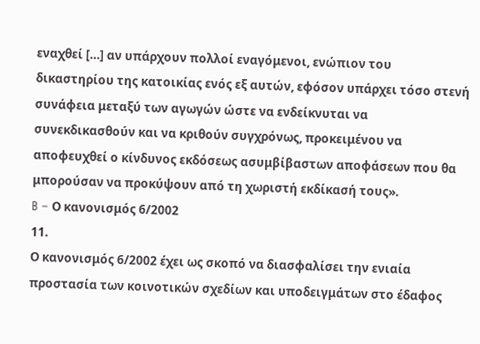εναχθεί […] αν υπάρχουν πολλοί εναγόμενοι, ενώπιον του δικαστηρίου της κατοικίας ενός εξ αυτών, εφόσον υπάρχει τόσο στενή συνάφεια μεταξύ των αγωγών ώστε να ενδείκνυται να συνεκδικασθούν και να κριθούν συγχρόνως, προκειμένου να αποφευχθεί ο κίνδυνος εκδόσεως ασυμβίβαστων αποφάσεων που θα μπορούσαν να προκύψουν από τη χωριστή εκδίκασή τους».
B – Ο κανονισμός 6/2002
11.
Ο κανονισμός 6/2002 έχει ως σκοπό να διασφαλίσει την ενιαία προστασία των κοινοτικών σχεδίων και υποδειγμάτων στο έδαφος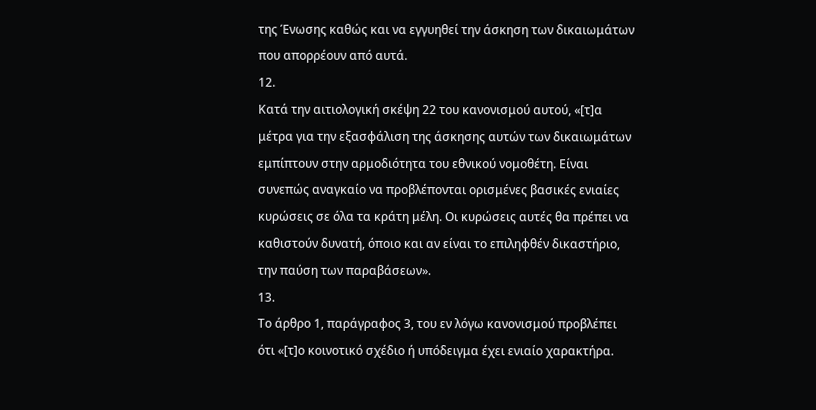της Ένωσης καθώς και να εγγυηθεί την άσκηση των δικαιωμάτων που απορρέουν από αυτά.
12.
Κατά την αιτιολογική σκέψη 22 του κανονισμού αυτού, «[τ]α μέτρα για την εξασφάλιση της άσκησης αυτών των δικαιωμάτων εμπίπτουν στην αρμοδιότητα του εθνικού νομοθέτη. Είναι συνεπώς αναγκαίο να προβλέπονται ορισμένες βασικές ενιαίες κυρώσεις σε όλα τα κράτη μέλη. Οι κυρώσεις αυτές θα πρέπει να καθιστούν δυνατή, όποιο και αν είναι το επιληφθέν δικαστήριο, την παύση των παραβάσεων».
13.
Το άρθρο 1, παράγραφος 3, του εν λόγω κανονισμού προβλέπει ότι «[τ]ο κοινοτικό σχέδιο ή υπόδειγμα έχει ενιαίο χαρακτήρα.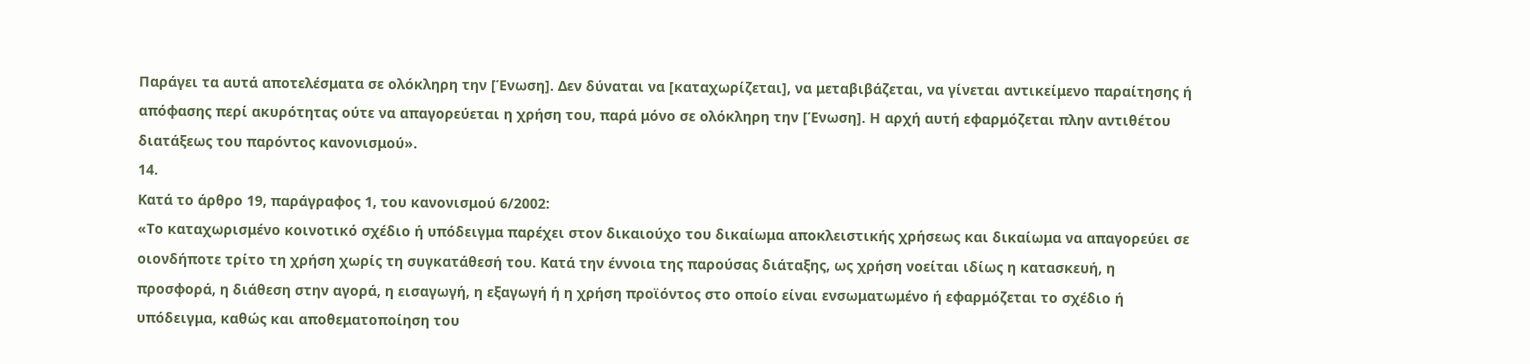Παράγει τα αυτά αποτελέσματα σε ολόκληρη την [Ένωση]. Δεν δύναται να [καταχωρίζεται], να μεταβιβάζεται, να γίνεται αντικείμενο παραίτησης ή απόφασης περί ακυρότητας ούτε να απαγορεύεται η χρήση του, παρά μόνο σε ολόκληρη την [Ένωση]. Η αρχή αυτή εφαρμόζεται πλην αντιθέτου διατάξεως του παρόντος κανονισμού».
14.
Κατά το άρθρο 19, παράγραφος 1, του κανονισμού 6/2002:
«Το καταχωρισμένο κοινοτικό σχέδιο ή υπόδειγμα παρέχει στον δικαιούχο του δικαίωμα αποκλειστικής χρήσεως και δικαίωμα να απαγορεύει σε οιονδήποτε τρίτο τη χρήση χωρίς τη συγκατάθεσή του. Κατά την έννοια της παρούσας διάταξης, ως χρήση νοείται ιδίως η κατασκευή, η προσφορά, η διάθεση στην αγορά, η εισαγωγή, η εξαγωγή ή η χρήση προϊόντος στο οποίο είναι ενσωματωμένο ή εφαρμόζεται το σχέδιο ή υπόδειγμα, καθώς και αποθεματοποίηση του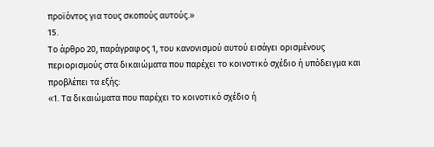προϊόντος για τους σκοπούς αυτούς.»
15.
Το άρθρο 20, παράγραφος 1, του κανονισμού αυτού εισάγει ορισμένους περιορισμούς στα δικαιώματα που παρέχει το κοινοτικό σχέδιο ή υπόδειγμα και προβλέπει τα εξής:
«1. Τα δικαιώματα που παρέχει το κοινοτικό σχέδιο ή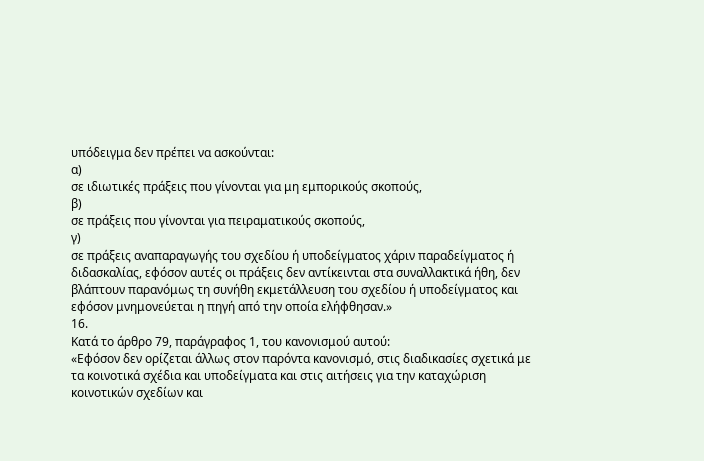υπόδειγμα δεν πρέπει να ασκούνται:
α)
σε ιδιωτικές πράξεις που γίνονται για μη εμπορικούς σκοπούς,
β)
σε πράξεις που γίνονται για πειραματικούς σκοπούς,
γ)
σε πράξεις αναπαραγωγής του σχεδίου ή υποδείγματος χάριν παραδείγματος ή διδασκαλίας, εφόσον αυτές οι πράξεις δεν αντίκεινται στα συναλλακτικά ήθη, δεν βλάπτουν παρανόμως τη συνήθη εκμετάλλευση του σχεδίου ή υποδείγματος και εφόσον μνημονεύεται η πηγή από την οποία ελήφθησαν.»
16.
Κατά το άρθρο 79, παράγραφος 1, του κανονισμού αυτού:
«Εφόσον δεν ορίζεται άλλως στον παρόντα κανονισμό, στις διαδικασίες σχετικά με τα κοινοτικά σχέδια και υποδείγματα και στις αιτήσεις για την καταχώριση κοινοτικών σχεδίων και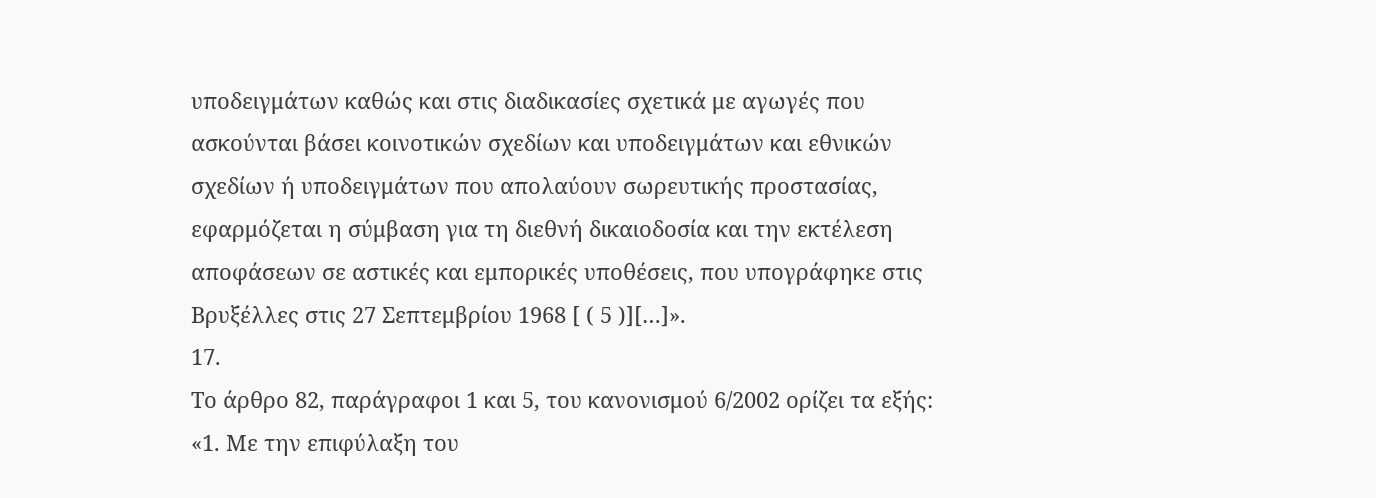υποδειγμάτων καθώς και στις διαδικασίες σχετικά με αγωγές που ασκούνται βάσει κοινοτικών σχεδίων και υποδειγμάτων και εθνικών σχεδίων ή υποδειγμάτων που απολαύουν σωρευτικής προστασίας, εφαρμόζεται η σύμβαση για τη διεθνή δικαιοδοσία και την εκτέλεση αποφάσεων σε αστικές και εμπορικές υποθέσεις, που υπογράφηκε στις Βρυξέλλες στις 27 Σεπτεμβρίου 1968 [ ( 5 )][…]».
17.
Το άρθρο 82, παράγραφοι 1 και 5, του κανονισμού 6/2002 ορίζει τα εξής:
«1. Με την επιφύλαξη του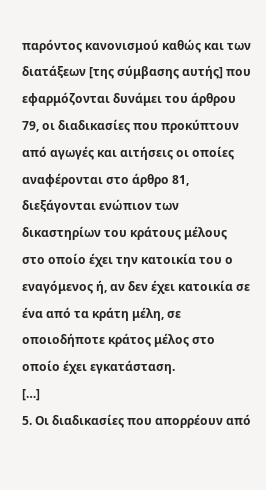παρόντος κανονισμού καθώς και των διατάξεων [της σύμβασης αυτής] που εφαρμόζονται δυνάμει του άρθρου 79, οι διαδικασίες που προκύπτουν από αγωγές και αιτήσεις οι οποίες αναφέρονται στο άρθρο 81, διεξάγονται ενώπιον των δικαστηρίων του κράτους μέλους στο οποίο έχει την κατοικία του ο εναγόμενος ή, αν δεν έχει κατοικία σε ένα από τα κράτη μέλη, σε οποιοδήποτε κράτος μέλος στο οποίο έχει εγκατάσταση.
[…]
5. Οι διαδικασίες που απορρέουν από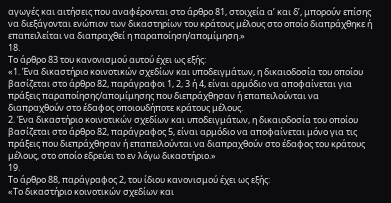αγωγές και αιτήσεις που αναφέρονται στο άρθρο 81, στοιχεία αʹ και δʹ, μπορούν επίσης να διεξάγονται ενώπιον των δικαστηρίων του κράτους μέλους στο οποίο διαπράχθηκε ή επαπειλείται να διαπραχθεί η παραποίηση/απομίμηση.»
18.
Το άρθρο 83 του κανονισμού αυτού έχει ως εξής:
«1. Ένα δικαστήριο κοινοτικών σχεδίων και υποδειγμάτων, η δικαιοδοσία του οποίου βασίζεται στο άρθρο 82, παράγραφοι 1, 2, 3 ή 4, είναι αρμόδιο να αποφαίνεται για πράξεις παραποίησης/απομίμησης που διεπράχθησαν ή επαπειλούνται να διαπραχθούν στο έδαφος οποιουδήποτε κράτους μέλους.
2. Ένα δικαστήριο κοινοτικών σχεδίων και υποδειγμάτων, η δικαιοδοσία του οποίου βασίζεται στο άρθρο 82, παράγραφος 5, είναι αρμόδιο να αποφαίνεται μόνο για τις πράξεις που διεπράχθησαν ή επαπειλούνται να διαπραχθούν στο έδαφος του κράτους μέλους, στο οποίο εδρεύει το εν λόγω δικαστήριο.»
19.
Το άρθρο 88, παράγραφος 2, του ίδιου κανονισμού έχει ως εξής:
«Το δικαστήριο κοινοτικών σχεδίων και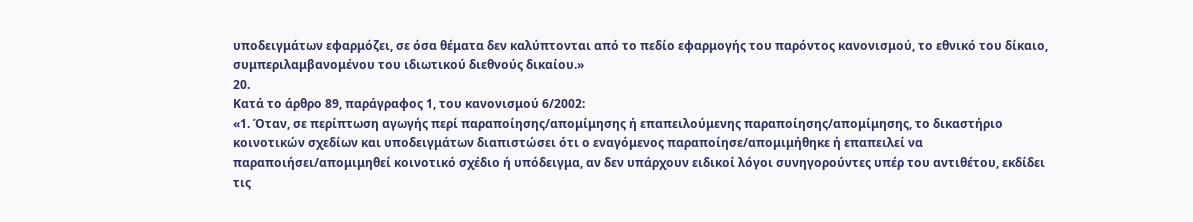υποδειγμάτων εφαρμόζει, σε όσα θέματα δεν καλύπτονται από το πεδίο εφαρμογής του παρόντος κανονισμού, το εθνικό του δίκαιο, συμπεριλαμβανομένου του ιδιωτικού διεθνούς δικαίου.»
20.
Κατά το άρθρο 89, παράγραφος 1, του κανονισμού 6/2002:
«1. Όταν, σε περίπτωση αγωγής περί παραποίησης/απομίμησης ή επαπειλούμενης παραποίησης/απομίμησης, το δικαστήριο κοινοτικών σχεδίων και υποδειγμάτων διαπιστώσει ότι ο εναγόμενος παραποίησε/απομιμήθηκε ή επαπειλεί να παραποιήσει/απομιμηθεί κοινοτικό σχέδιο ή υπόδειγμα, αν δεν υπάρχουν ειδικοί λόγοι συνηγορούντες υπέρ του αντιθέτου, εκδίδει τις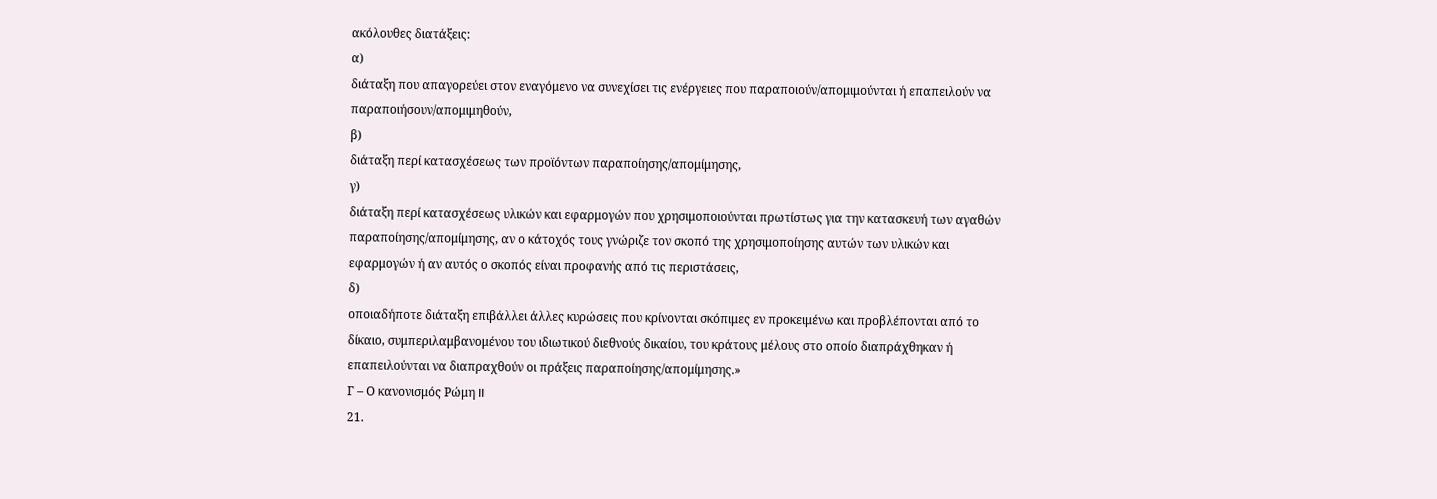ακόλουθες διατάξεις:
α)
διάταξη που απαγορεύει στον εναγόμενο να συνεχίσει τις ενέργειες που παραποιούν/απομιμούνται ή επαπειλούν να παραποιήσουν/απομιμηθούν,
β)
διάταξη περί κατασχέσεως των προϊόντων παραποίησης/απομίμησης,
γ)
διάταξη περί κατασχέσεως υλικών και εφαρμογών που χρησιμοποιούνται πρωτίστως για την κατασκευή των αγαθών παραποίησης/απομίμησης, αν ο κάτοχός τους γνώριζε τον σκοπό της χρησιμοποίησης αυτών των υλικών και εφαρμογών ή αν αυτός ο σκοπός είναι προφανής από τις περιστάσεις,
δ)
οποιαδήποτε διάταξη επιβάλλει άλλες κυρώσεις που κρίνονται σκόπιμες εν προκειμένω και προβλέπονται από το δίκαιο, συμπεριλαμβανομένου του ιδιωτικού διεθνούς δικαίου, του κράτους μέλους στο οποίο διαπράχθηκαν ή επαπειλούνται να διαπραχθούν οι πράξεις παραποίησης/απομίμησης.»
Γ – Ο κανονισμός Ρώμη II
21.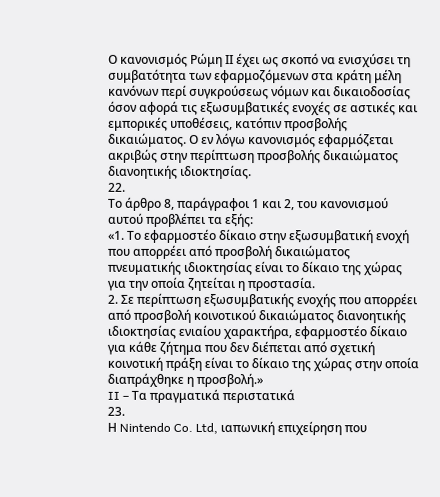Ο κανονισμός Ρώμη ΙΙ έχει ως σκοπό να ενισχύσει τη συμβατότητα των εφαρμοζόμενων στα κράτη μέλη κανόνων περί συγκρούσεως νόμων και δικαιοδοσίας όσον αφορά τις εξωσυμβατικές ενοχές σε αστικές και εμπορικές υποθέσεις, κατόπιν προσβολής δικαιώματος. Ο εν λόγω κανονισμός εφαρμόζεται ακριβώς στην περίπτωση προσβολής δικαιώματος διανοητικής ιδιοκτησίας.
22.
Το άρθρο 8, παράγραφοι 1 και 2, του κανονισμού αυτού προβλέπει τα εξής:
«1. Το εφαρμοστέο δίκαιο στην εξωσυμβατική ενοχή που απορρέει από προσβολή δικαιώματος πνευματικής ιδιοκτησίας είναι το δίκαιο της χώρας για την οποία ζητείται η προστασία.
2. Σε περίπτωση εξωσυμβατικής ενοχής που απορρέει από προσβολή κοινοτικού δικαιώματος διανοητικής ιδιοκτησίας ενιαίου χαρακτήρα, εφαρμοστέο δίκαιο για κάθε ζήτημα που δεν διέπεται από σχετική κοινοτική πράξη είναι το δίκαιο της χώρας στην οποία διαπράχθηκε η προσβολή.»
II – Τα πραγματικά περιστατικά
23.
Η Nintendo Co. Ltd, ιαπωνική επιχείρηση που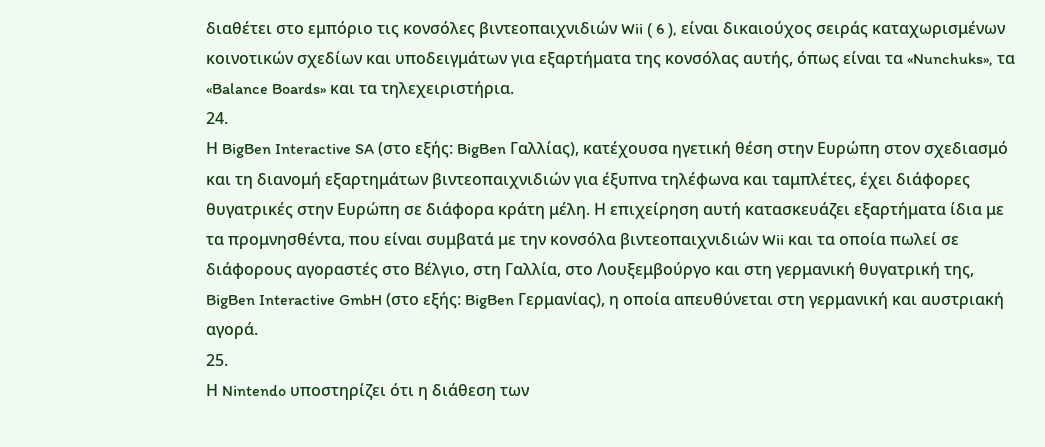διαθέτει στο εμπόριο τις κονσόλες βιντεοπαιχνιδιών Wii ( 6 ), είναι δικαιούχος σειράς καταχωρισμένων κοινοτικών σχεδίων και υποδειγμάτων για εξαρτήματα της κονσόλας αυτής, όπως είναι τα «Nunchuks», τα «Balance Boards» και τα τηλεχειριστήρια.
24.
Η BigBen Interactive SA (στο εξής: BigBen Γαλλίας), κατέχουσα ηγετική θέση στην Ευρώπη στον σχεδιασμό και τη διανομή εξαρτημάτων βιντεοπαιχνιδιών για έξυπνα τηλέφωνα και ταμπλέτες, έχει διάφορες θυγατρικές στην Ευρώπη σε διάφορα κράτη μέλη. Η επιχείρηση αυτή κατασκευάζει εξαρτήματα ίδια με τα προμνησθέντα, που είναι συμβατά με την κονσόλα βιντεοπαιχνιδιών Wii και τα οποία πωλεί σε διάφορους αγοραστές στο Βέλγιο, στη Γαλλία, στο Λουξεμβούργο και στη γερμανική θυγατρική της, BigBen Interactive GmbH (στο εξής: BigBen Γερμανίας), η οποία απευθύνεται στη γερμανική και αυστριακή αγορά.
25.
Η Nintendo υποστηρίζει ότι η διάθεση των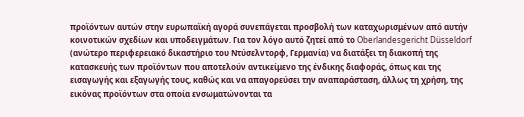προϊόντων αυτών στην ευρωπαϊκή αγορά συνεπάγεται προσβολή των καταχωρισμένων από αυτήν κοινοτικών σχεδίων και υποδειγμάτων. Για τον λόγο αυτό ζητεί από το Oberlandesgericht Düsseldorf (ανώτερο περιφερειακό δικαστήριο του Ντύσελντορφ, Γερμανία) να διατάξει τη διακοπή της κατασκευής των προϊόντων που αποτελούν αντικείμενο της ένδικης διαφοράς, όπως και της εισαγωγής και εξαγωγής τους, καθώς και να απαγορεύσει την αναπαράσταση, άλλως τη χρήση, της εικόνας προϊόντων στα οποία ενσωματώνονται τα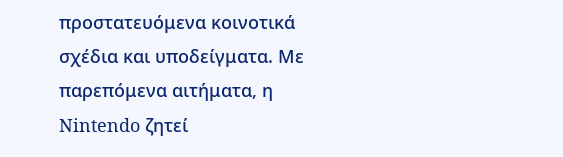προστατευόμενα κοινοτικά σχέδια και υποδείγματα. Με παρεπόμενα αιτήματα, η Nintendo ζητεί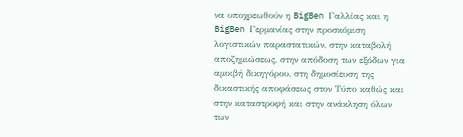να υποχρεωθούν η BigBen Γαλλίας και η BigBen Γερμανίας στην προσκόμιση λογιστικών παραστατικών, στην καταβολή αποζημιώσεως, στην απόδοση των εξόδων για αμοιβή δικηγόρου, στη δημοσίευση της δικαστικής αποφάσεως στον Τύπο καθώς και στην καταστροφή και στην ανάκληση όλων των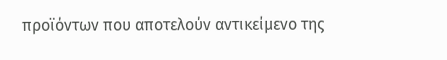προϊόντων που αποτελούν αντικείμενο της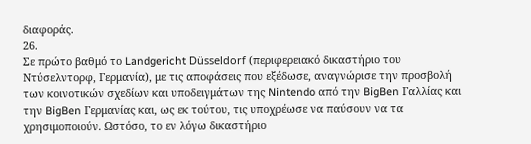διαφοράς.
26.
Σε πρώτο βαθμό το Landgericht Düsseldorf (περιφερειακό δικαστήριο του Ντύσελντορφ, Γερμανία), με τις αποφάσεις που εξέδωσε, αναγνώρισε την προσβολή των κοινοτικών σχεδίων και υποδειγμάτων της Nintendo από την BigBen Γαλλίας και την BigBen Γερμανίας και, ως εκ τούτου, τις υποχρέωσε να παύσουν να τα χρησιμοποιούν. Ωστόσο, το εν λόγω δικαστήριο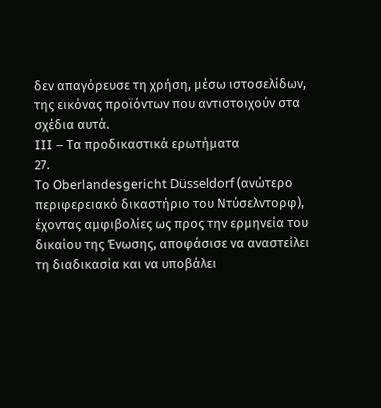δεν απαγόρευσε τη χρήση, μέσω ιστοσελίδων, της εικόνας προϊόντων που αντιστοιχούν στα σχέδια αυτά.
III – Τα προδικαστικά ερωτήματα
27.
Το Oberlandesgericht Düsseldorf (ανώτερο περιφερειακό δικαστήριο του Ντύσελντορφ), έχοντας αμφιβολίες ως προς την ερμηνεία του δικαίου της Ένωσης, αποφάσισε να αναστείλει τη διαδικασία και να υποβάλει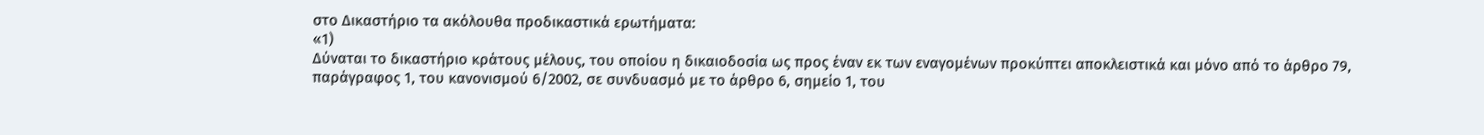στο Δικαστήριο τα ακόλουθα προδικαστικά ερωτήματα:
«1)
Δύναται το δικαστήριο κράτους μέλους, του οποίου η δικαιοδοσία ως προς έναν εκ των εναγομένων προκύπτει αποκλειστικά και μόνο από το άρθρο 79, παράγραφος 1, του κανονισμού 6/2002, σε συνδυασμό με το άρθρο 6, σημείο 1, του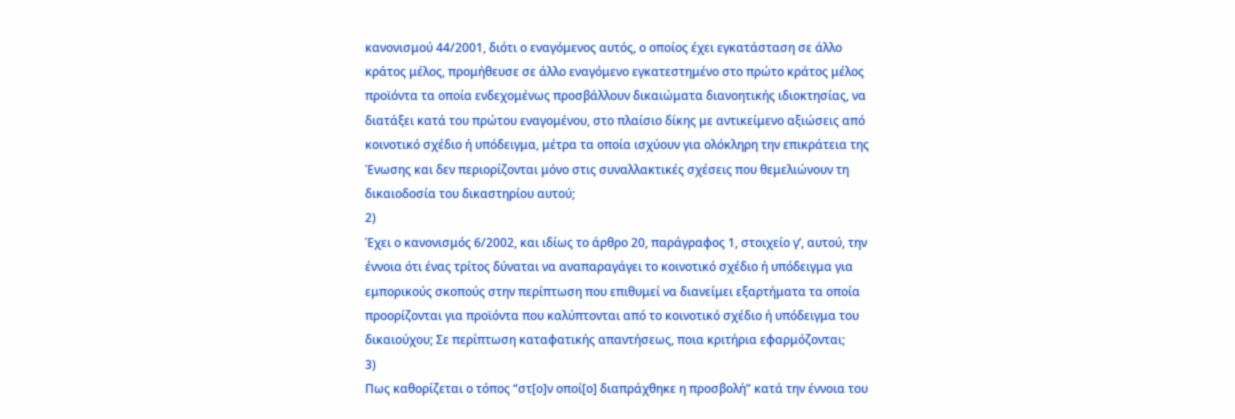κανονισμού 44/2001, διότι ο εναγόμενος αυτός, ο οποίος έχει εγκατάσταση σε άλλο κράτος μέλος, προμήθευσε σε άλλο εναγόμενο εγκατεστημένο στο πρώτο κράτος μέλος προϊόντα τα οποία ενδεχομένως προσβάλλουν δικαιώματα διανοητικής ιδιοκτησίας, να διατάξει κατά του πρώτου εναγομένου, στο πλαίσιο δίκης με αντικείμενο αξιώσεις από κοινοτικό σχέδιο ή υπόδειγμα, μέτρα τα οποία ισχύουν για ολόκληρη την επικράτεια της Ένωσης και δεν περιορίζονται μόνο στις συναλλακτικές σχέσεις που θεμελιώνουν τη δικαιοδοσία του δικαστηρίου αυτού;
2)
Έχει ο κανονισμός 6/2002, και ιδίως το άρθρο 20, παράγραφος 1, στοιχείο γʹ, αυτού, την έννοια ότι ένας τρίτος δύναται να αναπαραγάγει το κοινοτικό σχέδιο ή υπόδειγμα για εμπορικούς σκοπούς στην περίπτωση που επιθυμεί να διανείμει εξαρτήματα τα οποία προορίζονται για προϊόντα που καλύπτονται από το κοινοτικό σχέδιο ή υπόδειγμα του δικαιούχου; Σε περίπτωση καταφατικής απαντήσεως, ποια κριτήρια εφαρμόζονται;
3)
Πως καθορίζεται ο τόπος “στ[ο]ν οποί[ο] διαπράχθηκε η προσβολή” κατά την έννοια του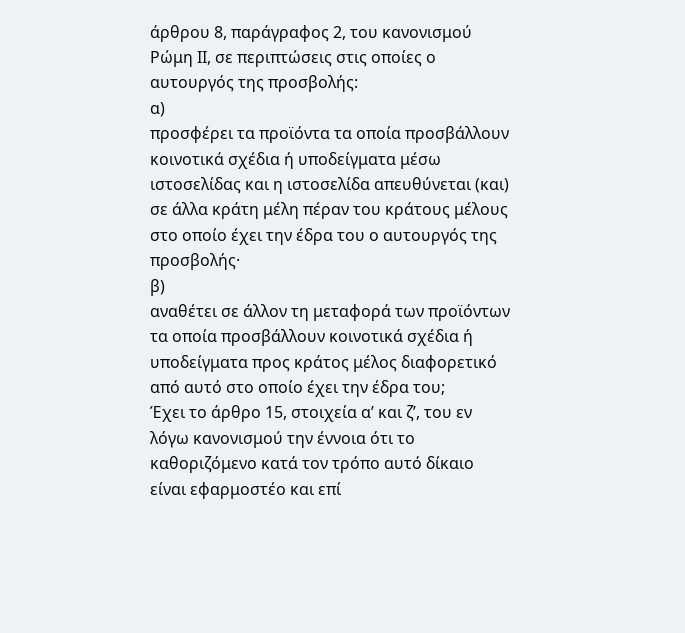άρθρου 8, παράγραφος 2, του κανονισμού Ρώμη ΙΙ, σε περιπτώσεις στις οποίες ο αυτουργός της προσβολής:
α)
προσφέρει τα προϊόντα τα οποία προσβάλλουν κοινοτικά σχέδια ή υποδείγματα μέσω ιστοσελίδας και η ιστοσελίδα απευθύνεται (και) σε άλλα κράτη μέλη πέραν του κράτους μέλους στο οποίο έχει την έδρα του ο αυτουργός της προσβολής·
β)
αναθέτει σε άλλον τη μεταφορά των προϊόντων τα οποία προσβάλλουν κοινοτικά σχέδια ή υποδείγματα προς κράτος μέλος διαφορετικό από αυτό στο οποίο έχει την έδρα του;
Έχει το άρθρο 15, στοιχεία αʹ και ζʹ, του εν λόγω κανονισμού την έννοια ότι το καθοριζόμενο κατά τον τρόπο αυτό δίκαιο είναι εφαρμοστέο και επί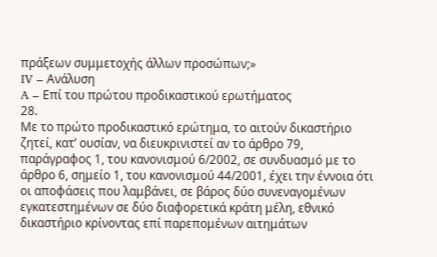πράξεων συμμετοχής άλλων προσώπων;»
IV – Ανάλυση
A – Επί του πρώτου προδικαστικού ερωτήματος
28.
Με το πρώτο προδικαστικό ερώτημα, το αιτούν δικαστήριο ζητεί, κατ’ ουσίαν, να διευκρινιστεί αν το άρθρο 79, παράγραφος 1, του κανονισμού 6/2002, σε συνδυασμό με το άρθρο 6, σημείο 1, του κανονισμού 44/2001, έχει την έννοια ότι οι αποφάσεις που λαμβάνει, σε βάρος δύο συνεναγομένων εγκατεστημένων σε δύο διαφορετικά κράτη μέλη, εθνικό δικαστήριο κρίνοντας επί παρεπομένων αιτημάτων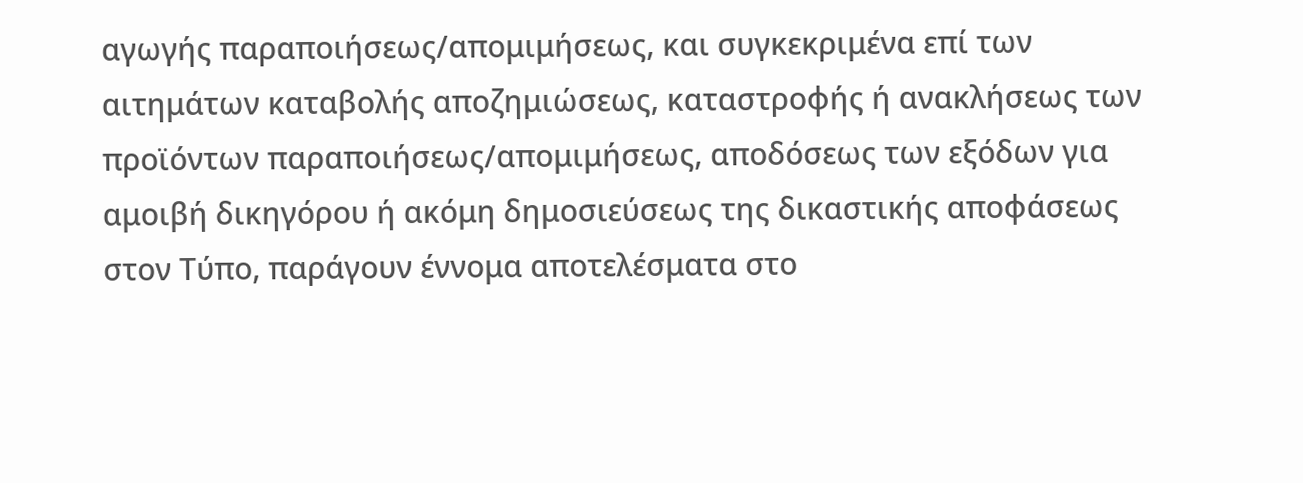αγωγής παραποιήσεως/απομιμήσεως, και συγκεκριμένα επί των αιτημάτων καταβολής αποζημιώσεως, καταστροφής ή ανακλήσεως των προϊόντων παραποιήσεως/απομιμήσεως, αποδόσεως των εξόδων για αμοιβή δικηγόρου ή ακόμη δημοσιεύσεως της δικαστικής αποφάσεως στον Τύπο, παράγουν έννομα αποτελέσματα στο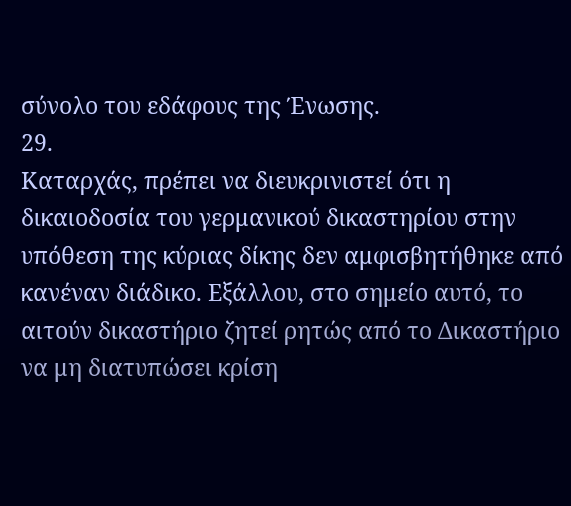σύνολο του εδάφους της Ένωσης.
29.
Καταρχάς, πρέπει να διευκρινιστεί ότι η δικαιοδοσία του γερμανικού δικαστηρίου στην υπόθεση της κύριας δίκης δεν αμφισβητήθηκε από κανέναν διάδικο. Εξάλλου, στο σημείο αυτό, το αιτούν δικαστήριο ζητεί ρητώς από το Δικαστήριο να μη διατυπώσει κρίση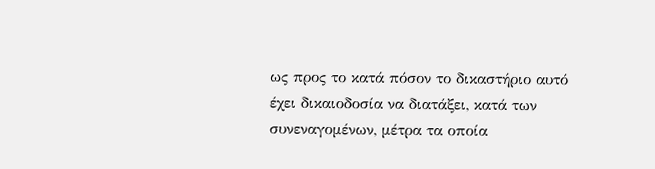ως προς το κατά πόσον το δικαστήριο αυτό έχει δικαιοδοσία να διατάξει, κατά των συνεναγομένων, μέτρα τα οποία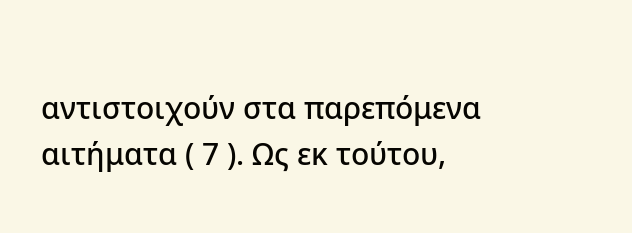αντιστοιχούν στα παρεπόμενα αιτήματα ( 7 ). Ως εκ τούτου,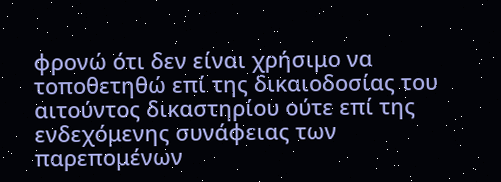φρονώ ότι δεν είναι χρήσιμο να τοποθετηθώ επί της δικαιοδοσίας του αιτούντος δικαστηρίου ούτε επί της ενδεχόμενης συνάφειας των παρεπομένων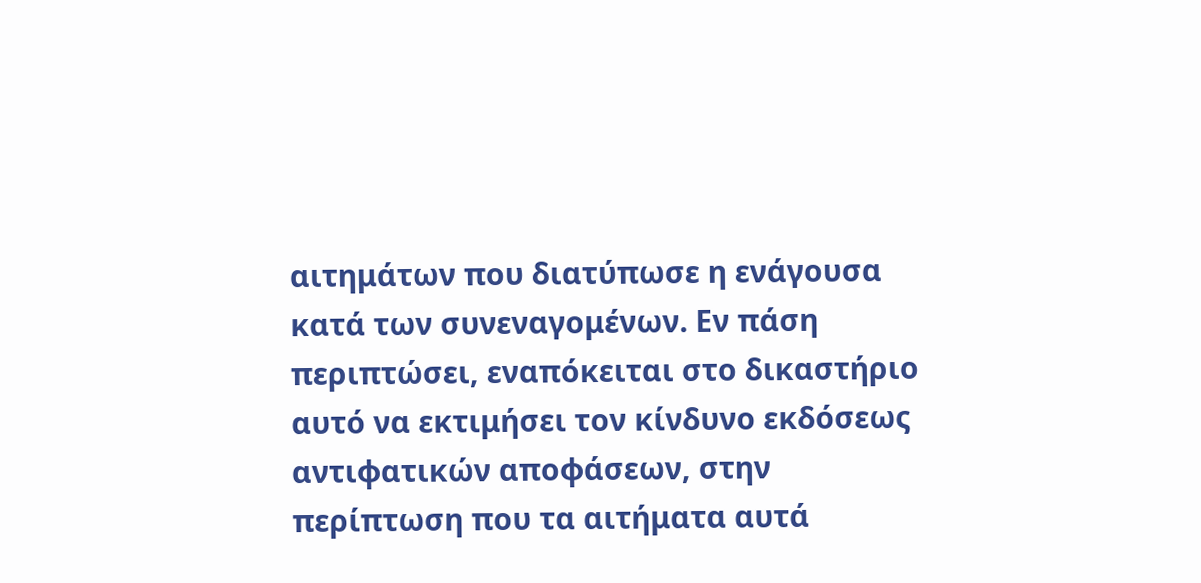αιτημάτων που διατύπωσε η ενάγουσα κατά των συνεναγομένων. Εν πάση περιπτώσει, εναπόκειται στο δικαστήριο αυτό να εκτιμήσει τον κίνδυνο εκδόσεως αντιφατικών αποφάσεων, στην περίπτωση που τα αιτήματα αυτά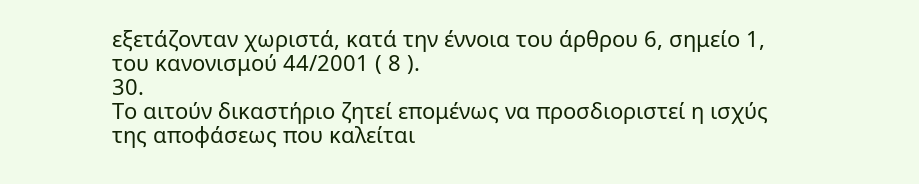εξετάζονταν χωριστά, κατά την έννοια του άρθρου 6, σημείο 1, του κανονισμού 44/2001 ( 8 ).
30.
Το αιτούν δικαστήριο ζητεί επομένως να προσδιοριστεί η ισχύς της αποφάσεως που καλείται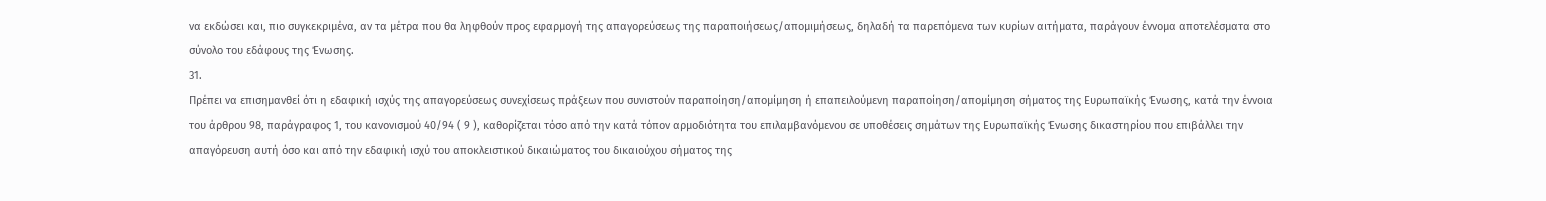να εκδώσει και, πιο συγκεκριμένα, αν τα μέτρα που θα ληφθούν προς εφαρμογή της απαγορεύσεως της παραποιήσεως/απομιμήσεως, δηλαδή τα παρεπόμενα των κυρίων αιτήματα, παράγουν έννομα αποτελέσματα στο σύνολο του εδάφους της Ένωσης.
31.
Πρέπει να επισημανθεί ότι η εδαφική ισχύς της απαγορεύσεως συνεχίσεως πράξεων που συνιστούν παραποίηση/απομίμηση ή επαπειλούμενη παραποίηση/απομίμηση σήματος της Ευρωπαϊκής Ένωσης, κατά την έννοια του άρθρου 98, παράγραφος 1, του κανονισμού 40/94 ( 9 ), καθορίζεται τόσο από την κατά τόπον αρμοδιότητα του επιλαμβανόμενου σε υποθέσεις σημάτων της Ευρωπαϊκής Ένωσης δικαστηρίου που επιβάλλει την απαγόρευση αυτή όσο και από την εδαφική ισχύ του αποκλειστικού δικαιώματος του δικαιούχου σήματος της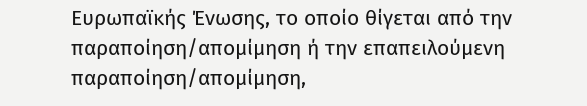Ευρωπαϊκής Ένωσης, το οποίο θίγεται από την παραποίηση/απομίμηση ή την επαπειλούμενη παραποίηση/απομίμηση,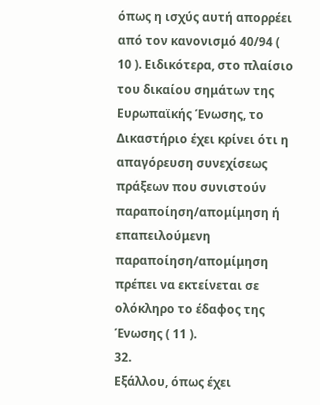όπως η ισχύς αυτή απορρέει από τον κανονισμό 40/94 ( 10 ). Ειδικότερα, στο πλαίσιο του δικαίου σημάτων της Ευρωπαϊκής Ένωσης, το Δικαστήριο έχει κρίνει ότι η απαγόρευση συνεχίσεως πράξεων που συνιστούν παραποίηση/απομίμηση ή επαπειλούμενη παραποίηση/απομίμηση πρέπει να εκτείνεται σε ολόκληρο το έδαφος της Ένωσης ( 11 ).
32.
Εξάλλου, όπως έχει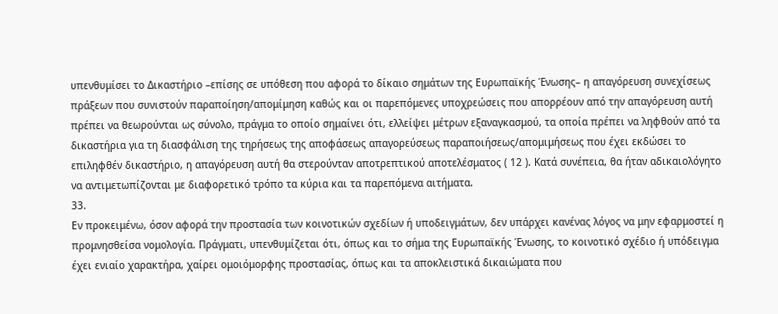υπενθυμίσει το Δικαστήριο –επίσης σε υπόθεση που αφορά το δίκαιο σημάτων της Ευρωπαϊκής Ένωσης– η απαγόρευση συνεχίσεως πράξεων που συνιστούν παραποίηση/απομίμηση καθώς και οι παρεπόμενες υποχρεώσεις που απορρέουν από την απαγόρευση αυτή πρέπει να θεωρούνται ως σύνολο, πράγμα το οποίο σημαίνει ότι, ελλείψει μέτρων εξαναγκασμού, τα οποία πρέπει να ληφθούν από τα δικαστήρια για τη διασφάλιση της τηρήσεως της αποφάσεως απαγορεύσεως παραποιήσεως/απομιμήσεως που έχει εκδώσει το επιληφθέν δικαστήριο, η απαγόρευση αυτή θα στερούνταν αποτρεπτικού αποτελέσματος ( 12 ). Κατά συνέπεια, θα ήταν αδικαιολόγητο να αντιμετωπίζονται με διαφορετικό τρόπο τα κύρια και τα παρεπόμενα αιτήματα.
33.
Εν προκειμένω, όσον αφορά την προστασία των κοινοτικών σχεδίων ή υποδειγμάτων, δεν υπάρχει κανένας λόγος να μην εφαρμοστεί η προμνησθείσα νομολογία. Πράγματι, υπενθυμίζεται ότι, όπως και το σήμα της Ευρωπαϊκής Ένωσης, το κοινοτικό σχέδιο ή υπόδειγμα έχει ενιαίο χαρακτήρα, χαίρει ομοιόμορφης προστασίας, όπως και τα αποκλειστικά δικαιώματα που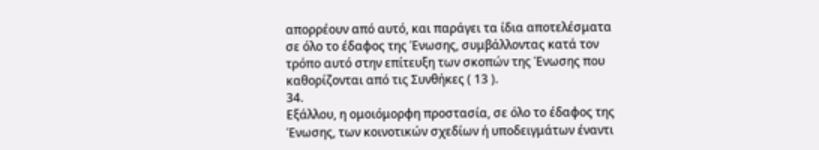απορρέουν από αυτό, και παράγει τα ίδια αποτελέσματα σε όλο το έδαφος της Ένωσης, συμβάλλοντας κατά τον τρόπο αυτό στην επίτευξη των σκοπών της Ένωσης που καθορίζονται από τις Συνθήκες ( 13 ).
34.
Εξάλλου, η ομοιόμορφη προστασία, σε όλο το έδαφος της Ένωσης, των κοινοτικών σχεδίων ή υποδειγμάτων έναντι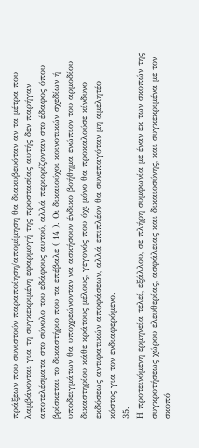πράξεων που συνιστούν παραποίηση/απομίμηση θα διακυβευόταν αν τα μέτρα που λαμβάνονται για τη συγκεκριμένη εφαρμογή της προστασίας αυτής δεν παρήγαν αποτελέσματα στο σύνολο του εδάφους αυτού, αλλά περιορίζονταν στο έδαφος όπου βρίσκεται το δικαστήριο που τα επέβαλε ( 14 ). Οι δικαιούχοι κοινοτικών σχεδίων ή υποδειγμάτων θα υποχρεώνονταν να ασκήσουν ένδικο βοήθημα ενώπιον του αρμοδίου δικαστηρίου κάθε κράτους μέλους, γεγονός που όχι μόνο θα προκαλούσε κίνδυνο εκδόσεως αντιφατικών αποφάσεων, αλλά επιπλέον θα συνεπαγόταν μη αμελητέο κόστος για τον ενδιαφερόμενο.
35.
Η προτεινόμενη ερμηνεία τελεί, εξάλλου, σε πλήρη συμφωνία με έναν εκ των σκοπών της συγκροτήσεως χώρου ελευθερίας, ασφάλειας και δικαιοσύνης, και συγκεκριμένα με τον σκοπό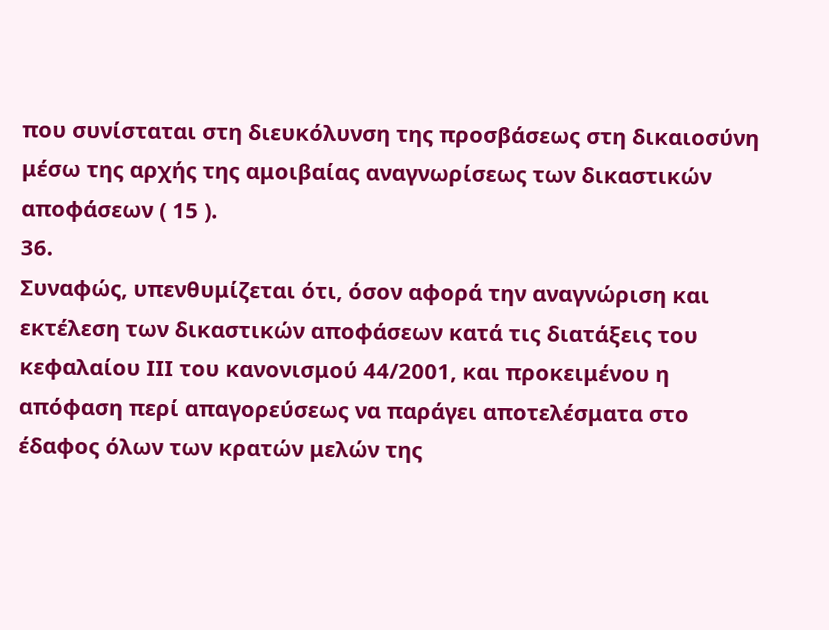που συνίσταται στη διευκόλυνση της προσβάσεως στη δικαιοσύνη μέσω της αρχής της αμοιβαίας αναγνωρίσεως των δικαστικών αποφάσεων ( 15 ).
36.
Συναφώς, υπενθυμίζεται ότι, όσον αφορά την αναγνώριση και εκτέλεση των δικαστικών αποφάσεων κατά τις διατάξεις του κεφαλαίου ΙΙΙ του κανονισμού 44/2001, και προκειμένου η απόφαση περί απαγορεύσεως να παράγει αποτελέσματα στο έδαφος όλων των κρατών μελών της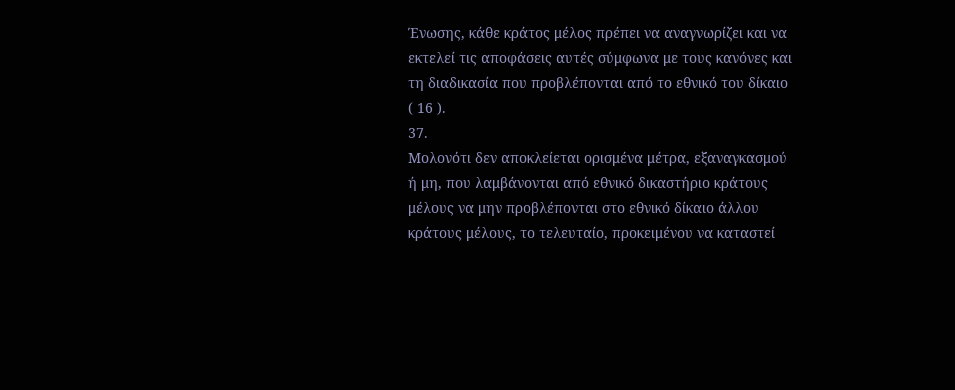Ένωσης, κάθε κράτος μέλος πρέπει να αναγνωρίζει και να εκτελεί τις αποφάσεις αυτές σύμφωνα με τους κανόνες και τη διαδικασία που προβλέπονται από το εθνικό του δίκαιο ( 16 ).
37.
Μολονότι δεν αποκλείεται ορισμένα μέτρα, εξαναγκασμού ή μη, που λαμβάνονται από εθνικό δικαστήριο κράτους μέλους να μην προβλέπονται στο εθνικό δίκαιο άλλου κράτους μέλους, το τελευταίο, προκειμένου να καταστεί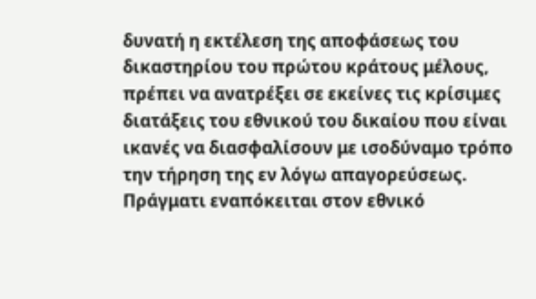δυνατή η εκτέλεση της αποφάσεως του δικαστηρίου του πρώτου κράτους μέλους, πρέπει να ανατρέξει σε εκείνες τις κρίσιμες διατάξεις του εθνικού του δικαίου που είναι ικανές να διασφαλίσουν με ισοδύναμο τρόπο την τήρηση της εν λόγω απαγορεύσεως. Πράγματι εναπόκειται στον εθνικό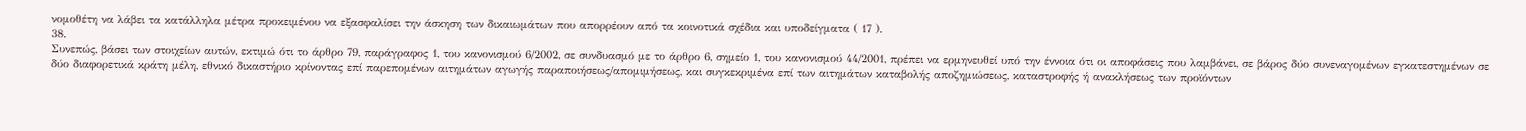νομοθέτη να λάβει τα κατάλληλα μέτρα προκειμένου να εξασφαλίσει την άσκηση των δικαιωμάτων που απορρέουν από τα κοινοτικά σχέδια και υποδείγματα ( 17 ).
38.
Συνεπώς, βάσει των στοιχείων αυτών, εκτιμώ ότι το άρθρο 79, παράγραφος 1, του κανονισμού 6/2002, σε συνδυασμό με το άρθρο 6, σημείο 1, του κανονισμού 44/2001, πρέπει να ερμηνευθεί υπό την έννοια ότι οι αποφάσεις που λαμβάνει, σε βάρος δύο συνεναγομένων εγκατεστημένων σε δύο διαφορετικά κράτη μέλη, εθνικό δικαστήριο κρίνοντας επί παρεπομένων αιτημάτων αγωγής παραποιήσεως/απομιμήσεως, και συγκεκριμένα επί των αιτημάτων καταβολής αποζημιώσεως, καταστροφής ή ανακλήσεως των προϊόντων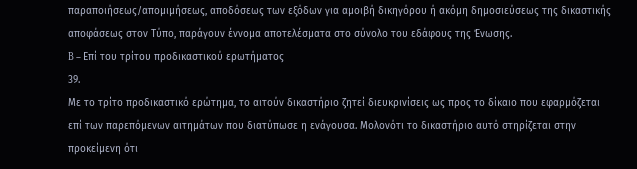παραποιήσεως/απομιμήσεως, αποδόσεως των εξόδων για αμοιβή δικηγόρου ή ακόμη δημοσιεύσεως της δικαστικής αποφάσεως στον Τύπο, παράγουν έννομα αποτελέσματα στο σύνολο του εδάφους της Ένωσης.
B – Επί του τρίτου προδικαστικού ερωτήματος
39.
Με το τρίτο προδικαστικό ερώτημα, το αιτούν δικαστήριο ζητεί διευκρινίσεις ως προς το δίκαιο που εφαρμόζεται επί των παρεπόμενων αιτημάτων που διατύπωσε η ενάγουσα. Μολονότι το δικαστήριο αυτό στηρίζεται στην προκείμενη ότι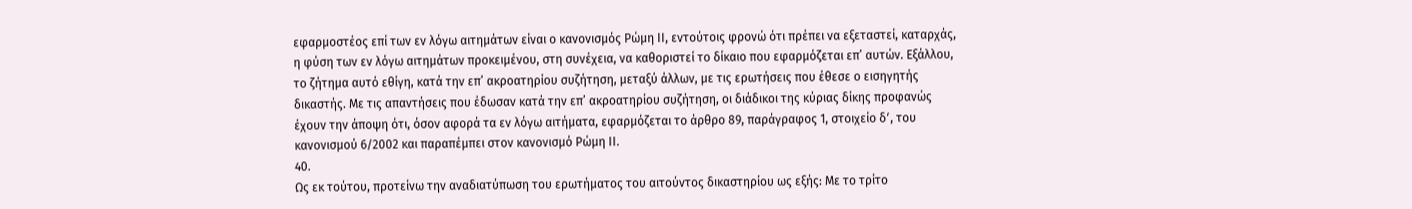εφαρμοστέος επί των εν λόγω αιτημάτων είναι ο κανονισμός Ρώμη ΙΙ, εντούτοις φρονώ ότι πρέπει να εξεταστεί, καταρχάς, η φύση των εν λόγω αιτημάτων προκειμένου, στη συνέχεια, να καθοριστεί το δίκαιο που εφαρμόζεται επ’ αυτών. Εξάλλου, το ζήτημα αυτό εθίγη, κατά την επ’ ακροατηρίου συζήτηση, μεταξύ άλλων, με τις ερωτήσεις που έθεσε ο εισηγητής δικαστής. Με τις απαντήσεις που έδωσαν κατά την επ’ ακροατηρίου συζήτηση, οι διάδικοι της κύριας δίκης προφανώς έχουν την άποψη ότι, όσον αφορά τα εν λόγω αιτήματα, εφαρμόζεται το άρθρο 89, παράγραφος 1, στοιχείο δʹ, του κανονισμού 6/2002 και παραπέμπει στον κανονισμό Ρώμη ΙΙ.
40.
Ως εκ τούτου, προτείνω την αναδιατύπωση του ερωτήματος του αιτούντος δικαστηρίου ως εξής: Με το τρίτο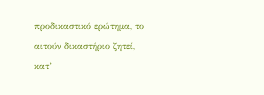προδικαστικό ερώτημα, το αιτούν δικαστήριο ζητεί, κατ’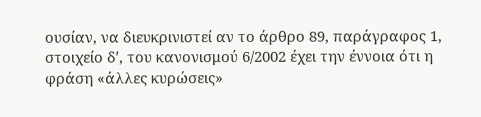ουσίαν, να διευκρινιστεί αν το άρθρο 89, παράγραφος 1, στοιχείο δʹ, του κανονισμού 6/2002 έχει την έννοια ότι η φράση «άλλες κυρώσεις»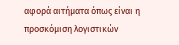αφορά αιτήματα όπως είναι η προσκόμιση λογιστικών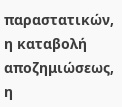παραστατικών, η καταβολή αποζημιώσεως, η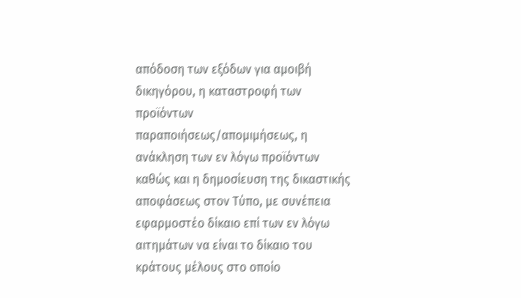απόδοση των εξόδων για αμοιβή δικηγόρου, η καταστροφή των προϊόντων παραποιήσεως/απομιμήσεως, η ανάκληση των εν λόγω προϊόντων καθώς και η δημοσίευση της δικαστικής αποφάσεως στον Τύπο, με συνέπεια εφαρμοστέο δίκαιο επί των εν λόγω αιτημάτων να είναι το δίκαιο του κράτους μέλους στο οποίο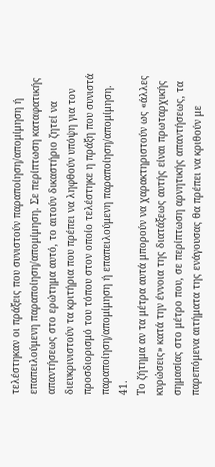τελέστηκαν οι πράξεις που συνιστούν παραποίηση/απομίμηση ή επαπειλούμενη παραποίηση/απομίμηση. Σε περίπτωση καταφατικής απαντήσεως στο ερώτημα αυτό, το αιτούν δικαστήριο ζητεί να διευκρινιστούν τα κριτήρια που πρέπει να ληφθούν υπόψη για τον προσδιορισμό του τόπου στον οποίο τελέστηκε η πράξη που συνιστά παραποίηση/απομίμηση ή επαπειλούμενη παραποίηση/απομίμηση.
41.
Το ζήτημα αν τα μέτρα αυτά μπορούν να χαρακτηριστούν ως «άλλες κυρώσεις» κατά την έννοια της διατάξεως αυτής είναι πρωταρχικής σημασίας στο μέτρο που, σε περίπτωση αρνητικής απαντήσεως, τα παρεπόμενα αιτήματα της ενάγουσας θα πρέπει να κριθούν με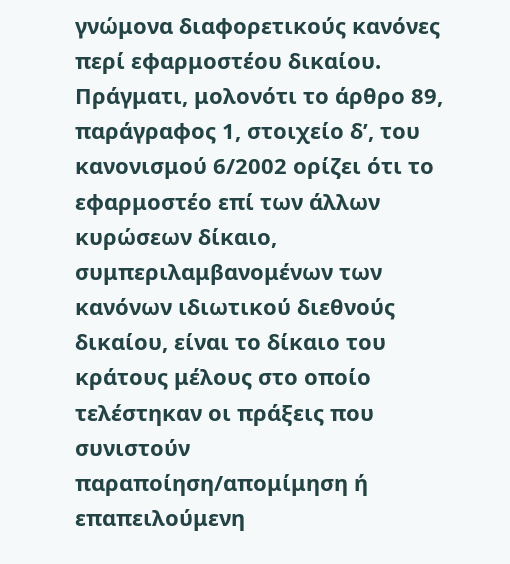γνώμονα διαφορετικούς κανόνες περί εφαρμοστέου δικαίου. Πράγματι, μολονότι το άρθρο 89, παράγραφος 1, στοιχείο δʹ, του κανονισμού 6/2002 ορίζει ότι το εφαρμοστέο επί των άλλων κυρώσεων δίκαιο, συμπεριλαμβανομένων των κανόνων ιδιωτικού διεθνούς δικαίου, είναι το δίκαιο του κράτους μέλους στο οποίο τελέστηκαν οι πράξεις που συνιστούν παραποίηση/απομίμηση ή επαπειλούμενη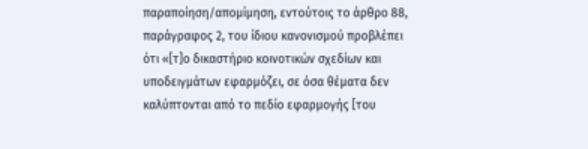παραποίηση/απομίμηση, εντούτοις το άρθρο 88, παράγραφος 2, του ίδιου κανονισμού προβλέπει ότι «[τ]ο δικαστήριο κοινοτικών σχεδίων και υποδειγμάτων εφαρμόζει, σε όσα θέματα δεν καλύπτονται από το πεδίο εφαρμογής [του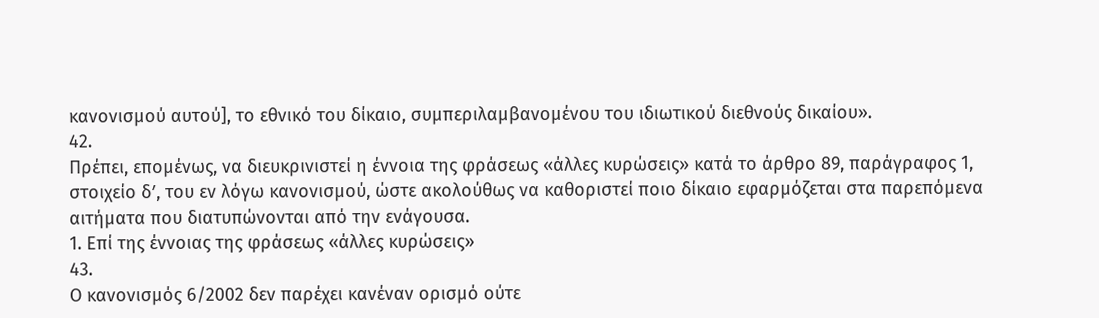κανονισμού αυτού], το εθνικό του δίκαιο, συμπεριλαμβανομένου του ιδιωτικού διεθνούς δικαίου».
42.
Πρέπει, επομένως, να διευκρινιστεί η έννοια της φράσεως «άλλες κυρώσεις» κατά το άρθρο 89, παράγραφος 1, στοιχείο δʹ, του εν λόγω κανονισμού, ώστε ακολούθως να καθοριστεί ποιο δίκαιο εφαρμόζεται στα παρεπόμενα αιτήματα που διατυπώνονται από την ενάγουσα.
1. Επί της έννοιας της φράσεως «άλλες κυρώσεις»
43.
Ο κανονισμός 6/2002 δεν παρέχει κανέναν ορισμό ούτε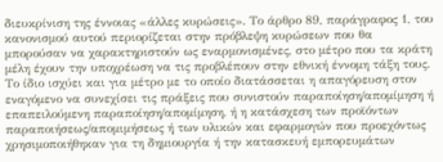διευκρίνιση της έννοιας «άλλες κυρώσεις». Το άρθρο 89, παράγραφος 1, του κανονισμού αυτού περιορίζεται στην πρόβλεψη κυρώσεων που θα μπορούσαν να χαρακτηριστούν ως εναρμονισμένες, στο μέτρο που τα κράτη μέλη έχουν την υποχρέωση να τις προβλέπουν στην εθνική έννομη τάξη τους. Το ίδιο ισχύει και για μέτρο με το οποίο διατάσσεται η απαγόρευση στον εναγόμενο να συνεχίσει τις πράξεις που συνιστούν παραποίηση/απομίμηση ή επαπειλούμενη παραποίηση/απομίμηση, ή η κατάσχεση των προϊόντων παραποιήσεως/απομιμήσεως ή των υλικών και εφαρμογών που προεχόντως χρησιμοποιήθηκαν για τη δημιουργία ή την κατασκευή εμπορευμάτων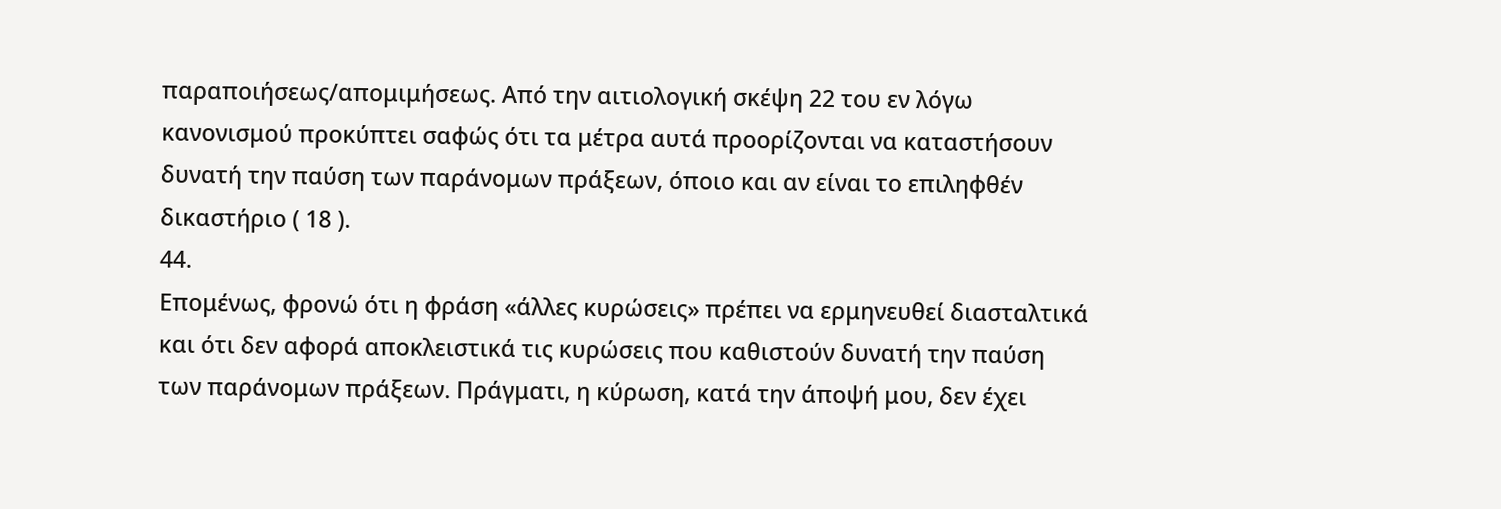παραποιήσεως/απομιμήσεως. Από την αιτιολογική σκέψη 22 του εν λόγω κανονισμού προκύπτει σαφώς ότι τα μέτρα αυτά προορίζονται να καταστήσουν δυνατή την παύση των παράνομων πράξεων, όποιο και αν είναι το επιληφθέν δικαστήριο ( 18 ).
44.
Επομένως, φρονώ ότι η φράση «άλλες κυρώσεις» πρέπει να ερμηνευθεί διασταλτικά και ότι δεν αφορά αποκλειστικά τις κυρώσεις που καθιστούν δυνατή την παύση των παράνομων πράξεων. Πράγματι, η κύρωση, κατά την άποψή μου, δεν έχει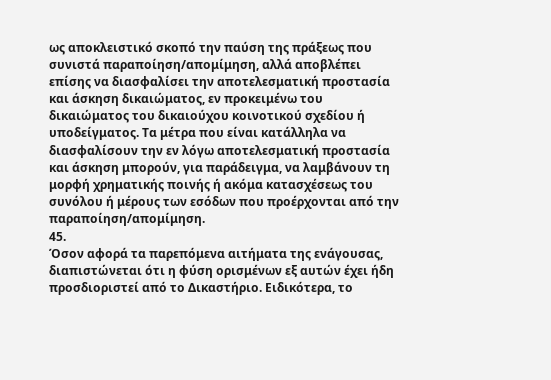ως αποκλειστικό σκοπό την παύση της πράξεως που συνιστά παραποίηση/απομίμηση, αλλά αποβλέπει επίσης να διασφαλίσει την αποτελεσματική προστασία και άσκηση δικαιώματος, εν προκειμένω του δικαιώματος του δικαιούχου κοινοτικού σχεδίου ή υποδείγματος. Τα μέτρα που είναι κατάλληλα να διασφαλίσουν την εν λόγω αποτελεσματική προστασία και άσκηση μπορούν, για παράδειγμα, να λαμβάνουν τη μορφή χρηματικής ποινής ή ακόμα κατασχέσεως του συνόλου ή μέρους των εσόδων που προέρχονται από την παραποίηση/απομίμηση.
45.
Όσον αφορά τα παρεπόμενα αιτήματα της ενάγουσας, διαπιστώνεται ότι η φύση ορισμένων εξ αυτών έχει ήδη προσδιοριστεί από το Δικαστήριο. Ειδικότερα, το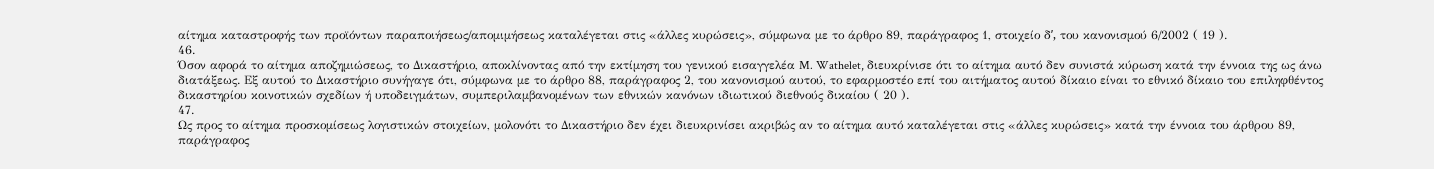αίτημα καταστροφής των προϊόντων παραποιήσεως/απομιμήσεως καταλέγεται στις «άλλες κυρώσεις», σύμφωνα με το άρθρο 89, παράγραφος 1, στοιχείο δʹ, του κανονισμού 6/2002 ( 19 ).
46.
Όσον αφορά το αίτημα αποζημιώσεως, το Δικαστήριο, αποκλίνοντας από την εκτίμηση του γενικού εισαγγελέα M. Wathelet, διευκρίνισε ότι το αίτημα αυτό δεν συνιστά κύρωση κατά την έννοια της ως άνω διατάξεως. Εξ αυτού το Δικαστήριο συνήγαγε ότι, σύμφωνα με το άρθρο 88, παράγραφος 2, του κανονισμού αυτού, το εφαρμοστέο επί του αιτήματος αυτού δίκαιο είναι το εθνικό δίκαιο του επιληφθέντος δικαστηρίου κοινοτικών σχεδίων ή υποδειγμάτων, συμπεριλαμβανομένων των εθνικών κανόνων ιδιωτικού διεθνούς δικαίου ( 20 ).
47.
Ως προς το αίτημα προσκομίσεως λογιστικών στοιχείων, μολονότι το Δικαστήριο δεν έχει διευκρινίσει ακριβώς αν το αίτημα αυτό καταλέγεται στις «άλλες κυρώσεις» κατά την έννοια του άρθρου 89, παράγραφος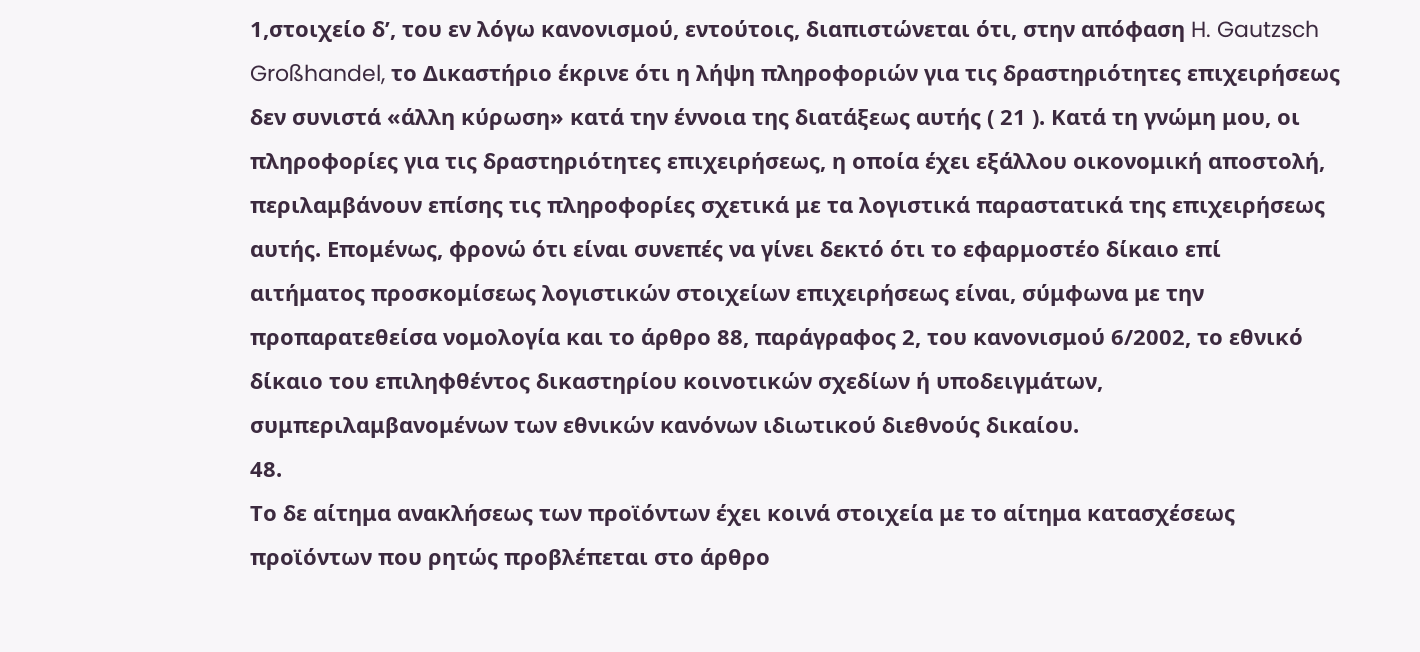1,στοιχείο δʹ, του εν λόγω κανονισμού, εντούτοις, διαπιστώνεται ότι, στην απόφαση H. Gautzsch Großhandel, το Δικαστήριο έκρινε ότι η λήψη πληροφοριών για τις δραστηριότητες επιχειρήσεως δεν συνιστά «άλλη κύρωση» κατά την έννοια της διατάξεως αυτής ( 21 ). Κατά τη γνώμη μου, οι πληροφορίες για τις δραστηριότητες επιχειρήσεως, η οποία έχει εξάλλου οικονομική αποστολή, περιλαμβάνουν επίσης τις πληροφορίες σχετικά με τα λογιστικά παραστατικά της επιχειρήσεως αυτής. Επομένως, φρονώ ότι είναι συνεπές να γίνει δεκτό ότι το εφαρμοστέο δίκαιο επί αιτήματος προσκομίσεως λογιστικών στοιχείων επιχειρήσεως είναι, σύμφωνα με την προπαρατεθείσα νομολογία και το άρθρο 88, παράγραφος 2, του κανονισμού 6/2002, το εθνικό δίκαιο του επιληφθέντος δικαστηρίου κοινοτικών σχεδίων ή υποδειγμάτων, συμπεριλαμβανομένων των εθνικών κανόνων ιδιωτικού διεθνούς δικαίου.
48.
Το δε αίτημα ανακλήσεως των προϊόντων έχει κοινά στοιχεία με το αίτημα κατασχέσεως προϊόντων που ρητώς προβλέπεται στο άρθρο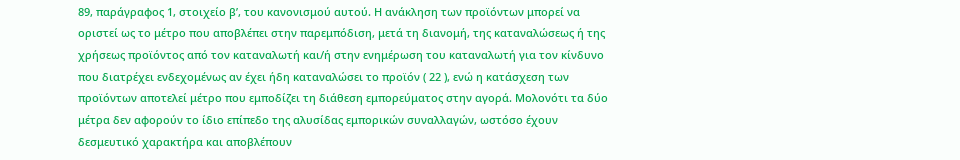89, παράγραφος 1, στοιχείο βʹ, του κανονισμού αυτού. Η ανάκληση των προϊόντων μπορεί να οριστεί ως το μέτρο που αποβλέπει στην παρεμπόδιση, μετά τη διανομή, της καταναλώσεως ή της χρήσεως προϊόντος από τον καταναλωτή και/ή στην ενημέρωση του καταναλωτή για τον κίνδυνο που διατρέχει ενδεχομένως αν έχει ήδη καταναλώσει το προϊόν ( 22 ), ενώ η κατάσχεση των προϊόντων αποτελεί μέτρο που εμποδίζει τη διάθεση εμπορεύματος στην αγορά. Μολονότι τα δύο μέτρα δεν αφορούν το ίδιο επίπεδο της αλυσίδας εμπορικών συναλλαγών, ωστόσο έχουν δεσμευτικό χαρακτήρα και αποβλέπουν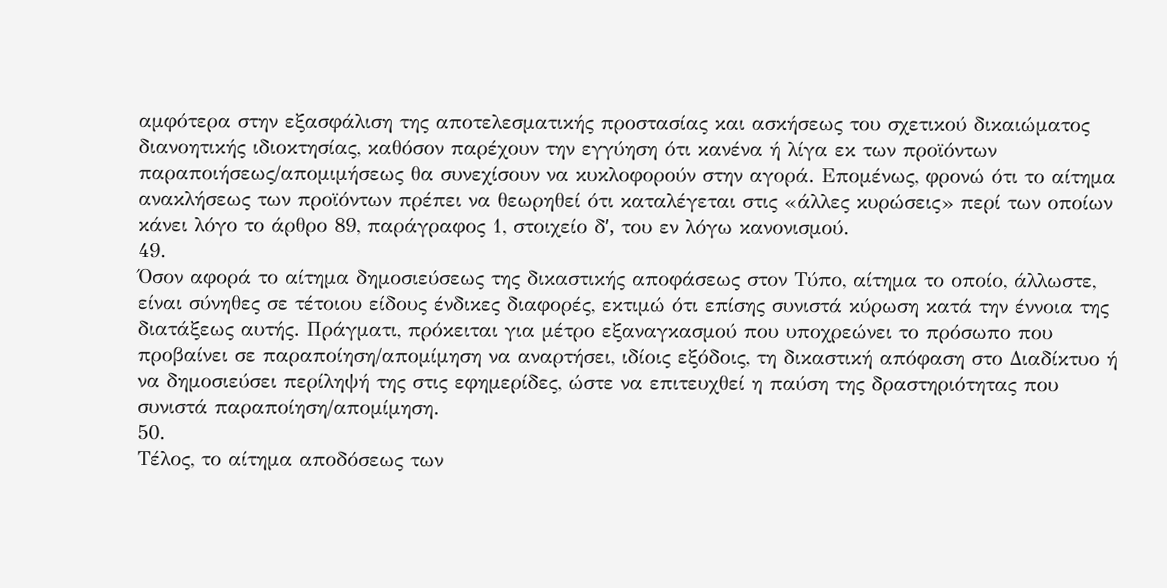αμφότερα στην εξασφάλιση της αποτελεσματικής προστασίας και ασκήσεως του σχετικού δικαιώματος διανοητικής ιδιοκτησίας, καθόσον παρέχουν την εγγύηση ότι κανένα ή λίγα εκ των προϊόντων παραποιήσεως/απομιμήσεως θα συνεχίσουν να κυκλοφορούν στην αγορά. Επομένως, φρονώ ότι το αίτημα ανακλήσεως των προϊόντων πρέπει να θεωρηθεί ότι καταλέγεται στις «άλλες κυρώσεις» περί των οποίων κάνει λόγο το άρθρο 89, παράγραφος 1, στοιχείο δʹ, του εν λόγω κανονισμού.
49.
Όσον αφορά το αίτημα δημοσιεύσεως της δικαστικής αποφάσεως στον Τύπο, αίτημα το οποίο, άλλωστε, είναι σύνηθες σε τέτοιου είδους ένδικες διαφορές, εκτιμώ ότι επίσης συνιστά κύρωση κατά την έννοια της διατάξεως αυτής. Πράγματι, πρόκειται για μέτρο εξαναγκασμού που υποχρεώνει το πρόσωπο που προβαίνει σε παραποίηση/απομίμηση να αναρτήσει, ιδίοις εξόδοις, τη δικαστική απόφαση στο Διαδίκτυο ή να δημοσιεύσει περίληψή της στις εφημερίδες, ώστε να επιτευχθεί η παύση της δραστηριότητας που συνιστά παραποίηση/απομίμηση.
50.
Τέλος, το αίτημα αποδόσεως των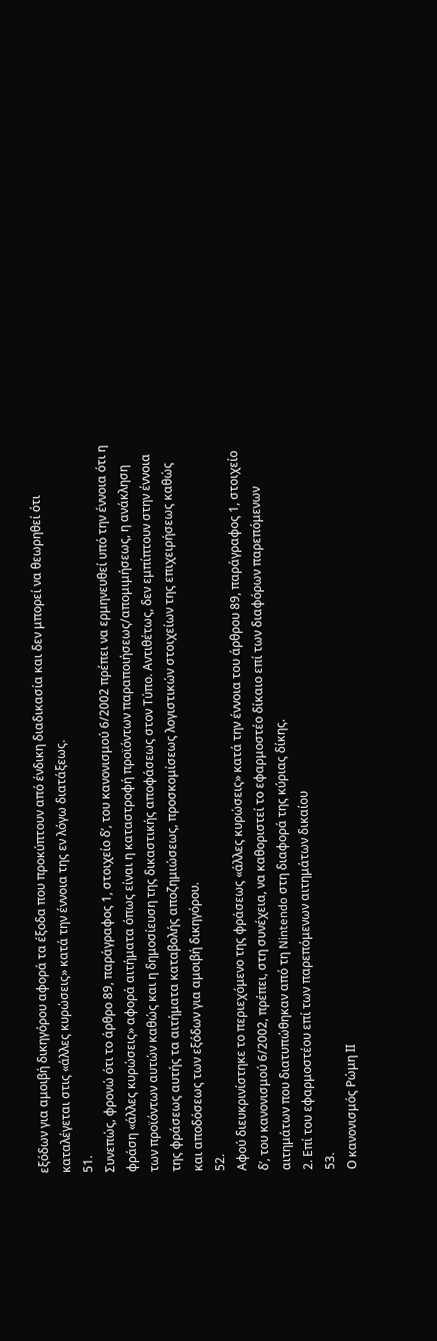εξόδων για αμοιβή δικηγόρου αφορά τα έξοδα που προκύπτουν από ένδικη διαδικασία και δεν μπορεί να θεωρηθεί ότι καταλέγεται στις «άλλες κυρώσεις» κατά την έννοια της εν λόγω διατάξεως.
51.
Συνεπώς, φρονώ ότι το άρθρο 89, παράγραφος 1, στοιχείο δʹ, του κανονισμού 6/2002 πρέπει να ερμηνευθεί υπό την έννοια ότι η φράση «άλλες κυρώσεις» αφορά αιτήματα όπως είναι η καταστροφή προϊόντων παραποιήσεως/απομιμήσεως, η ανάκληση των προϊόντων αυτών καθώς και η δημοσίευση της δικαστικής αποφάσεως στον Τύπο. Αντιθέτως, δεν εμπίπτουν στην έννοια της φράσεως αυτής τα αιτήματα καταβολής αποζημιώσεως, προσκομίσεως λογιστικών στοιχείων της επιχειρήσεως καθώς και αποδόσεως των εξόδων για αμοιβή δικηγόρου.
52.
Αφού διευκρινίστηκε το περιεχόμενο της φράσεως «άλλες κυρώσεις» κατά την έννοια του άρθρου 89, παράγραφος 1, στοιχείο δʹ, του κανονισμού 6/2002, πρέπει, στη συνέχεια, να καθοριστεί το εφαρμοστέο δίκαιο επί των διαφόρων παρεπόμενων αιτημάτων που διατυπώθηκαν από τη Nintendo στη διαφορά της κύριας δίκης.
2. Επί του εφαρμοστέου επί των παρεπόμενων αιτημάτων δικαίου
53.
Ο κανονισμός Ρώμη ΙΙ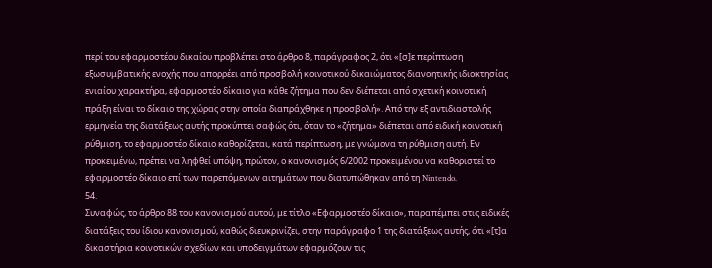περί του εφαρμοστέου δικαίου προβλέπει στο άρθρο 8, παράγραφος 2, ότι «[σ]ε περίπτωση εξωσυμβατικής ενοχής που απορρέει από προσβολή κοινοτικού δικαιώματος διανοητικής ιδιοκτησίας ενιαίου χαρακτήρα, εφαρμοστέο δίκαιο για κάθε ζήτημα που δεν διέπεται από σχετική κοινοτική πράξη είναι το δίκαιο της χώρας στην οποία διαπράχθηκε η προσβολή». Από την εξ αντιδιαστολής ερμηνεία της διατάξεως αυτής προκύπτει σαφώς ότι, όταν το «ζήτημα» διέπεται από ειδική κοινοτική ρύθμιση, το εφαρμοστέο δίκαιο καθορίζεται, κατά περίπτωση, με γνώμονα τη ρύθμιση αυτή. Εν προκειμένω, πρέπει να ληφθεί υπόψη, πρώτον, ο κανονισμός 6/2002 προκειμένου να καθοριστεί το εφαρμοστέο δίκαιο επί των παρεπόμενων αιτημάτων που διατυπώθηκαν από τη Nintendo.
54.
Συναφώς, το άρθρο 88 του κανονισμού αυτού, με τίτλο «Εφαρμοστέο δίκαιο», παραπέμπει στις ειδικές διατάξεις του ίδιου κανονισμού, καθώς διευκρινίζει, στην παράγραφο 1 της διατάξεως αυτής, ότι «[τ]α δικαστήρια κοινοτικών σχεδίων και υποδειγμάτων εφαρμόζουν τις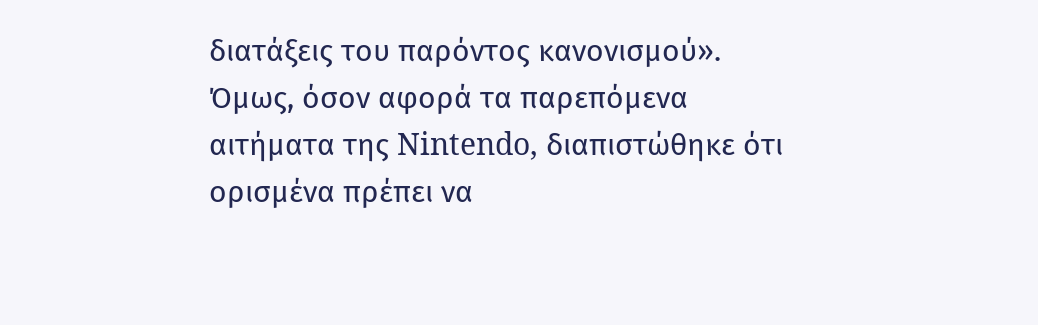διατάξεις του παρόντος κανονισμού». Όμως, όσον αφορά τα παρεπόμενα αιτήματα της Nintendo, διαπιστώθηκε ότι ορισμένα πρέπει να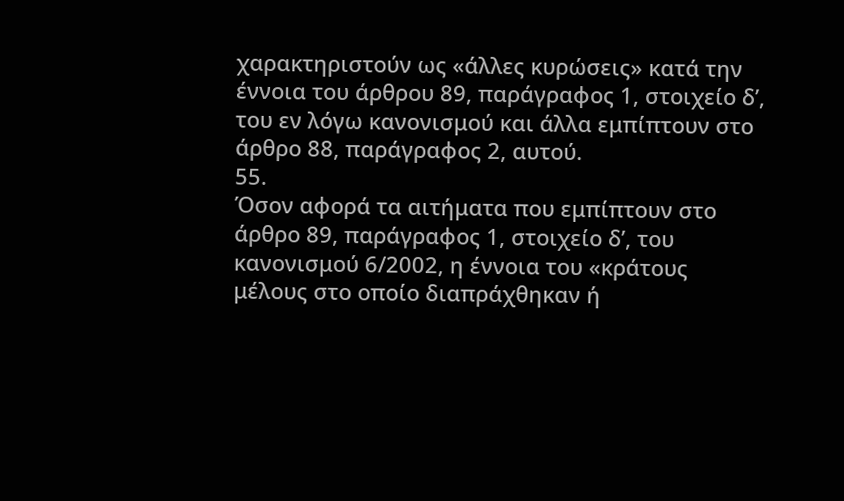χαρακτηριστούν ως «άλλες κυρώσεις» κατά την έννοια του άρθρου 89, παράγραφος 1, στοιχείο δʹ, του εν λόγω κανονισμού και άλλα εμπίπτουν στο άρθρο 88, παράγραφος 2, αυτού.
55.
Όσον αφορά τα αιτήματα που εμπίπτουν στο άρθρο 89, παράγραφος 1, στοιχείο δʹ, του κανονισμού 6/2002, η έννοια του «κράτους μέλους στο οποίο διαπράχθηκαν ή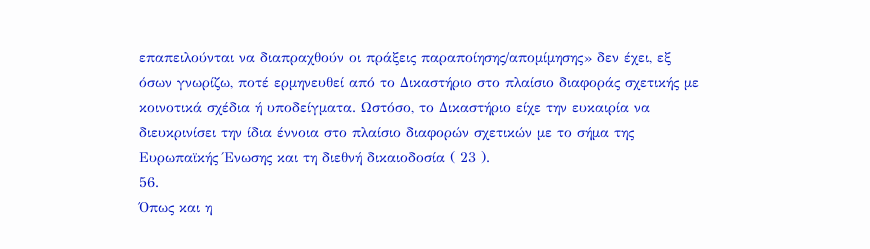επαπειλούνται να διαπραχθούν οι πράξεις παραποίησης/απομίμησης» δεν έχει, εξ όσων γνωρίζω, ποτέ ερμηνευθεί από το Δικαστήριο στο πλαίσιο διαφοράς σχετικής με κοινοτικά σχέδια ή υποδείγματα. Ωστόσο, το Δικαστήριο είχε την ευκαιρία να διευκρινίσει την ίδια έννοια στο πλαίσιο διαφορών σχετικών με το σήμα της Ευρωπαϊκής Ένωσης και τη διεθνή δικαιοδοσία ( 23 ).
56.
Όπως και η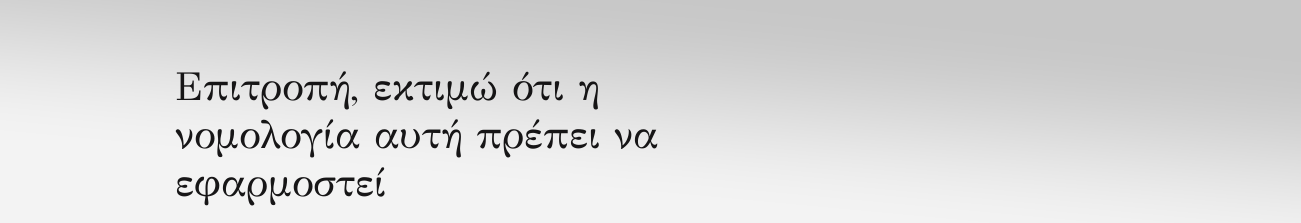Επιτροπή, εκτιμώ ότι η νομολογία αυτή πρέπει να εφαρμοστεί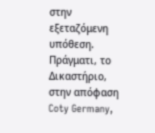στην εξεταζόμενη υπόθεση. Πράγματι, το Δικαστήριο, στην απόφαση Coty Germany,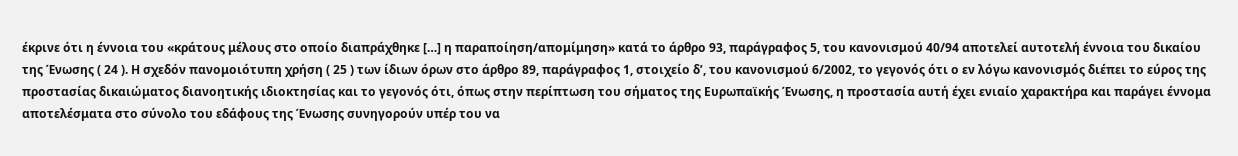έκρινε ότι η έννοια του «κράτους μέλους στο οποίο διαπράχθηκε […] η παραποίηση/απομίμηση» κατά το άρθρο 93, παράγραφος 5, του κανονισμού 40/94 αποτελεί αυτοτελή έννοια του δικαίου της Ένωσης ( 24 ). Η σχεδόν πανομοιότυπη χρήση ( 25 ) των ίδιων όρων στο άρθρο 89, παράγραφος 1, στοιχείο δʹ, του κανονισμού 6/2002, το γεγονός ότι ο εν λόγω κανονισμός διέπει το εύρος της προστασίας δικαιώματος διανοητικής ιδιοκτησίας και το γεγονός ότι, όπως στην περίπτωση του σήματος της Ευρωπαϊκής Ένωσης, η προστασία αυτή έχει ενιαίο χαρακτήρα και παράγει έννομα αποτελέσματα στο σύνολο του εδάφους της Ένωσης συνηγορούν υπέρ του να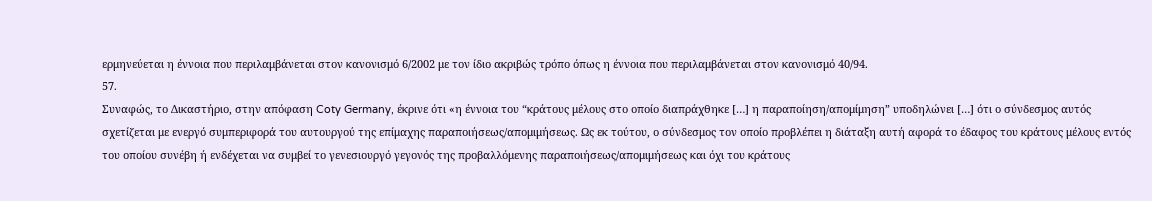ερμηνεύεται η έννοια που περιλαμβάνεται στον κανονισμό 6/2002 με τον ίδιο ακριβώς τρόπο όπως η έννοια που περιλαμβάνεται στον κανονισμό 40/94.
57.
Συναφώς, το Δικαστήριο, στην απόφαση Coty Germany, έκρινε ότι «η έννοια του “κράτους μέλους στο οποίο διαπράχθηκε […] η παραποίηση/απομίμηση” υποδηλώνει […] ότι ο σύνδεσμος αυτός σχετίζεται με ενεργό συμπεριφορά του αυτουργού της επίμαχης παραποιήσεως/απομιμήσεως. Ως εκ τούτου, ο σύνδεσμος τον οποίο προβλέπει η διάταξη αυτή αφορά το έδαφος του κράτους μέλους εντός του οποίου συνέβη ή ενδέχεται να συμβεί το γενεσιουργό γεγονός της προβαλλόμενης παραποιήσεως/απομιμήσεως και όχι του κράτους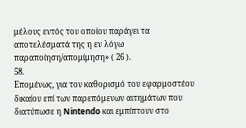μέλους εντός του οποίου παράγει τα αποτελέσματά της η εν λόγω παραποίηση/απομίμηση» ( 26 ).
58.
Επομένως, για τον καθορισμό του εφαρμοστέου δικαίου επί των παρεπόμενων αιτημάτων που διατύπωσε η Nintendo και εμπίπτουν στο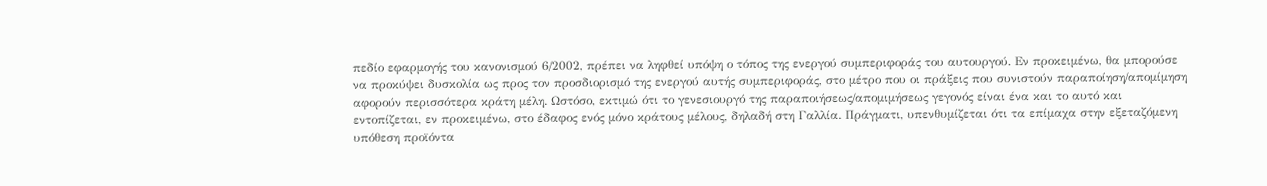πεδίο εφαρμογής του κανονισμού 6/2002, πρέπει να ληφθεί υπόψη ο τόπος της ενεργού συμπεριφοράς του αυτουργού. Εν προκειμένω, θα μπορούσε να προκύψει δυσκολία ως προς τον προσδιορισμό της ενεργού αυτής συμπεριφοράς, στο μέτρο που οι πράξεις που συνιστούν παραποίηση/απομίμηση αφορούν περισσότερα κράτη μέλη. Ωστόσο, εκτιμώ ότι το γενεσιουργό της παραποιήσεως/απομιμήσεως γεγονός είναι ένα και το αυτό και εντοπίζεται, εν προκειμένω, στο έδαφος ενός μόνο κράτους μέλους, δηλαδή στη Γαλλία. Πράγματι, υπενθυμίζεται ότι τα επίμαχα στην εξεταζόμενη υπόθεση προϊόντα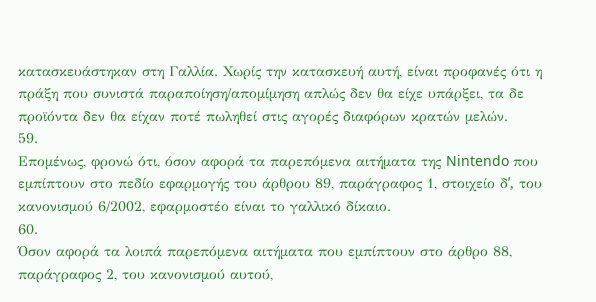κατασκευάστηκαν στη Γαλλία. Χωρίς την κατασκευή αυτή, είναι προφανές ότι η πράξη που συνιστά παραποίηση/απομίμηση απλώς δεν θα είχε υπάρξει, τα δε προϊόντα δεν θα είχαν ποτέ πωληθεί στις αγορές διαφόρων κρατών μελών.
59.
Επομένως, φρονώ ότι, όσον αφορά τα παρεπόμενα αιτήματα της Nintendo που εμπίπτουν στο πεδίο εφαρμογής του άρθρου 89, παράγραφος 1, στοιχείο δʹ, του κανονισμού 6/2002, εφαρμοστέο είναι το γαλλικό δίκαιο.
60.
Όσον αφορά τα λοιπά παρεπόμενα αιτήματα που εμπίπτουν στο άρθρο 88, παράγραφος 2, του κανονισμού αυτού,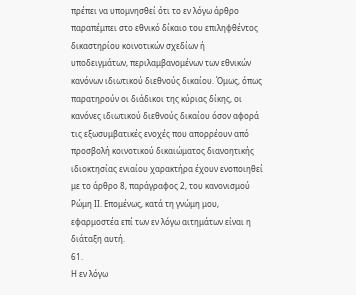πρέπει να υπομνησθεί ότι το εν λόγω άρθρο παραπέμπει στο εθνικό δίκαιο του επιληφθέντος δικαστηρίου κοινοτικών σχεδίων ή υποδειγμάτων, περιλαμβανομένων των εθνικών κανόνων ιδιωτικού διεθνούς δικαίου. Όμως, όπως παρατηρούν οι διάδικοι της κύριας δίκης, οι κανόνες ιδιωτικού διεθνούς δικαίου όσον αφορά τις εξωσυμβατικές ενοχές που απορρέουν από προσβολή κοινοτικού δικαιώματος διανοητικής ιδιοκτησίας ενιαίου χαρακτήρα έχουν ενοποιηθεί με το άρθρο 8, παράγραφος 2, του κανονισμού Ρώμη ΙΙ. Επομένως, κατά τη γνώμη μου, εφαρμοστέα επί των εν λόγω αιτημάτων είναι η διάταξη αυτή.
61.
Η εν λόγω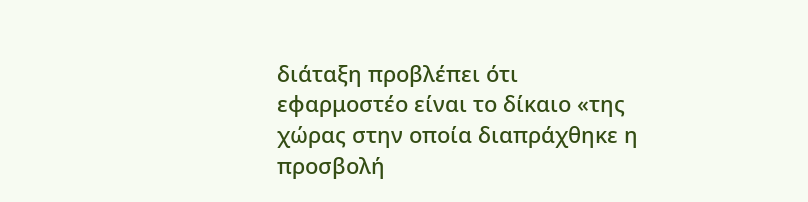διάταξη προβλέπει ότι εφαρμοστέο είναι το δίκαιο «της χώρας στην οποία διαπράχθηκε η προσβολή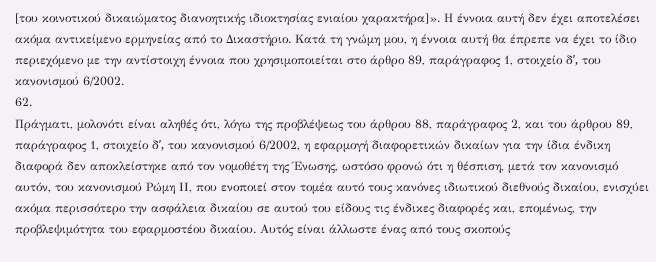[του κοινοτικού δικαιώματος διανοητικής ιδιοκτησίας ενιαίου χαρακτήρα]». Η έννοια αυτή δεν έχει αποτελέσει ακόμα αντικείμενο ερμηνείας από το Δικαστήριο. Κατά τη γνώμη μου, η έννοια αυτή θα έπρεπε να έχει το ίδιο περιεχόμενο με την αντίστοιχη έννοια που χρησιμοποιείται στο άρθρο 89, παράγραφος 1, στοιχείο δʹ, του κανονισμού 6/2002.
62.
Πράγματι, μολονότι είναι αληθές ότι, λόγω της προβλέψεως του άρθρου 88, παράγραφος 2, και του άρθρου 89, παράγραφος 1, στοιχείο δʹ, του κανονισμού 6/2002, η εφαρμογή διαφορετικών δικαίων για την ίδια ένδικη διαφορά δεν αποκλείστηκε από τον νομοθέτη της Ένωσης, ωστόσο φρονώ ότι η θέσπιση, μετά τον κανονισμό αυτόν, του κανονισμού Ρώμη ΙΙ, που ενοποιεί στον τομέα αυτό τους κανόνες ιδιωτικού διεθνούς δικαίου, ενισχύει ακόμα περισσότερο την ασφάλεια δικαίου σε αυτού του είδους τις ένδικες διαφορές και, επομένως, την προβλεψιμότητα του εφαρμοστέου δικαίου. Αυτός είναι άλλωστε ένας από τους σκοπούς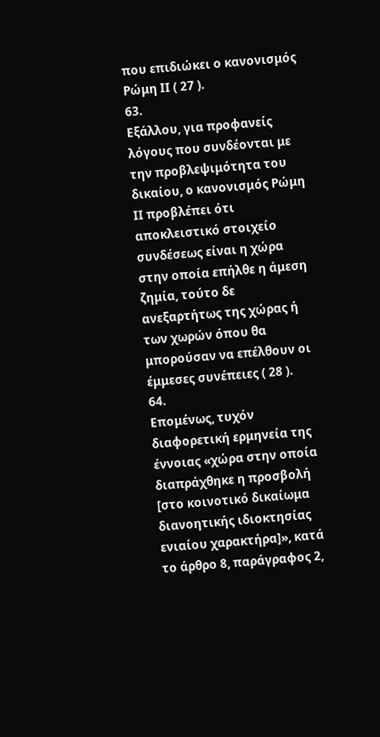που επιδιώκει ο κανονισμός Ρώμη ΙΙ ( 27 ).
63.
Εξάλλου, για προφανείς λόγους που συνδέονται με την προβλεψιμότητα του δικαίου, ο κανονισμός Ρώμη ΙΙ προβλέπει ότι αποκλειστικό στοιχείο συνδέσεως είναι η χώρα στην οποία επήλθε η άμεση ζημία, τούτο δε ανεξαρτήτως της χώρας ή των χωρών όπου θα μπορούσαν να επέλθουν οι έμμεσες συνέπειες ( 28 ).
64.
Επομένως, τυχόν διαφορετική ερμηνεία της έννοιας «χώρα στην οποία διαπράχθηκε η προσβολή [στο κοινοτικό δικαίωμα διανοητικής ιδιοκτησίας ενιαίου χαρακτήρα]», κατά το άρθρο 8, παράγραφος 2,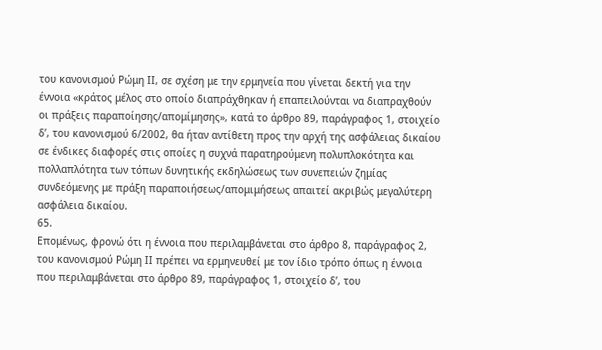του κανονισμού Ρώμη ΙΙ, σε σχέση με την ερμηνεία που γίνεται δεκτή για την έννοια «κράτος μέλος στο οποίο διαπράχθηκαν ή επαπειλούνται να διαπραχθούν οι πράξεις παραποίησης/απομίμησης», κατά το άρθρο 89, παράγραφος 1, στοιχείο δʹ, του κανονισμού 6/2002, θα ήταν αντίθετη προς την αρχή της ασφάλειας δικαίου σε ένδικες διαφορές στις οποίες η συχνά παρατηρούμενη πολυπλοκότητα και πολλαπλότητα των τόπων δυνητικής εκδηλώσεως των συνεπειών ζημίας συνδεόμενης με πράξη παραποιήσεως/απομιμήσεως απαιτεί ακριβώς μεγαλύτερη ασφάλεια δικαίου.
65.
Επομένως, φρονώ ότι η έννοια που περιλαμβάνεται στο άρθρο 8, παράγραφος 2, του κανονισμού Ρώμη ΙΙ πρέπει να ερμηνευθεί με τον ίδιο τρόπο όπως η έννοια που περιλαμβάνεται στο άρθρο 89, παράγραφος 1, στοιχείο δʹ, του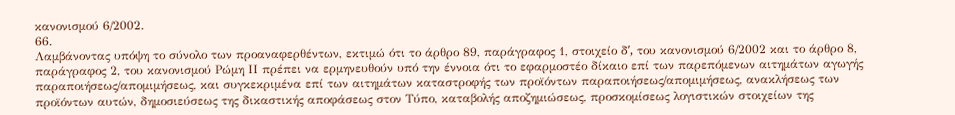κανονισμού 6/2002.
66.
Λαμβάνοντας υπόψη το σύνολο των προαναφερθέντων, εκτιμώ ότι το άρθρο 89, παράγραφος 1, στοιχείο δʹ, του κανονισμού 6/2002 και το άρθρο 8, παράγραφος 2, του κανονισμού Ρώμη ΙΙ πρέπει να ερμηνευθούν υπό την έννοια ότι το εφαρμοστέο δίκαιο επί των παρεπόμενων αιτημάτων αγωγής παραποιήσεως/απομιμήσεως, και συγκεκριμένα επί των αιτημάτων καταστροφής των προϊόντων παραποιήσεως/απομιμήσεως, ανακλήσεως των προϊόντων αυτών, δημοσιεύσεως της δικαστικής αποφάσεως στον Τύπο, καταβολής αποζημιώσεως, προσκομίσεως λογιστικών στοιχείων της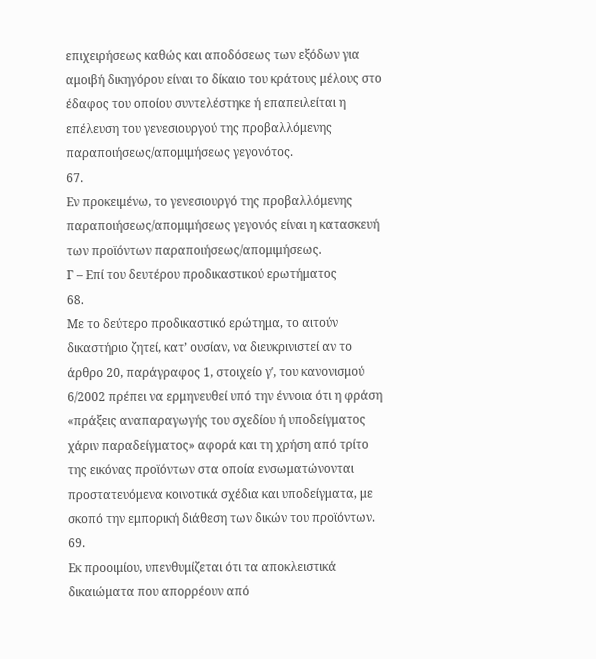επιχειρήσεως καθώς και αποδόσεως των εξόδων για αμοιβή δικηγόρου είναι το δίκαιο του κράτους μέλους στο έδαφος του οποίου συντελέστηκε ή επαπειλείται η επέλευση του γενεσιουργού της προβαλλόμενης παραποιήσεως/απομιμήσεως γεγονότος.
67.
Εν προκειμένω, το γενεσιουργό της προβαλλόμενης παραποιήσεως/απομιμήσεως γεγονός είναι η κατασκευή των προϊόντων παραποιήσεως/απομιμήσεως.
Γ – Επί του δευτέρου προδικαστικού ερωτήματος
68.
Με το δεύτερο προδικαστικό ερώτημα, το αιτούν δικαστήριο ζητεί, κατ’ ουσίαν, να διευκρινιστεί αν το άρθρο 20, παράγραφος 1, στοιχείο γʹ, του κανονισμού 6/2002 πρέπει να ερμηνευθεί υπό την έννοια ότι η φράση «πράξεις αναπαραγωγής του σχεδίου ή υποδείγματος χάριν παραδείγματος» αφορά και τη χρήση από τρίτο της εικόνας προϊόντων στα οποία ενσωματώνονται προστατευόμενα κοινοτικά σχέδια και υποδείγματα, με σκοπό την εμπορική διάθεση των δικών του προϊόντων.
69.
Εκ προοιμίου, υπενθυμίζεται ότι τα αποκλειστικά δικαιώματα που απορρέουν από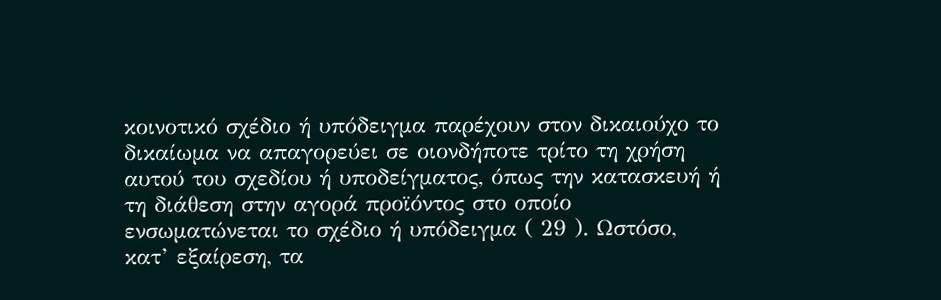κοινοτικό σχέδιο ή υπόδειγμα παρέχουν στον δικαιούχο το δικαίωμα να απαγορεύει σε οιονδήποτε τρίτο τη χρήση αυτού του σχεδίου ή υποδείγματος, όπως την κατασκευή ή τη διάθεση στην αγορά προϊόντος στο οποίο ενσωματώνεται το σχέδιο ή υπόδειγμα ( 29 ). Ωστόσο, κατ’ εξαίρεση, τα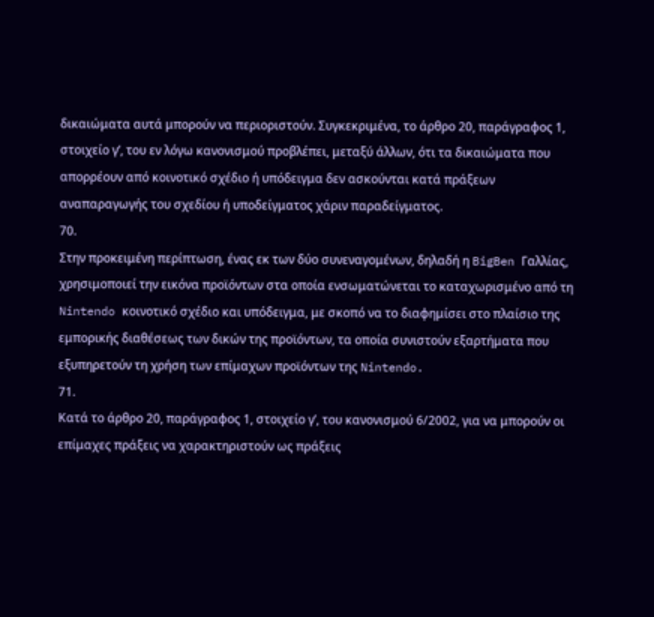δικαιώματα αυτά μπορούν να περιοριστούν. Συγκεκριμένα, το άρθρο 20, παράγραφος 1, στοιχείο γʹ, του εν λόγω κανονισμού προβλέπει, μεταξύ άλλων, ότι τα δικαιώματα που απορρέουν από κοινοτικό σχέδιο ή υπόδειγμα δεν ασκούνται κατά πράξεων αναπαραγωγής του σχεδίου ή υποδείγματος χάριν παραδείγματος.
70.
Στην προκειμένη περίπτωση, ένας εκ των δύο συνεναγομένων, δηλαδή η BigBen Γαλλίας, χρησιμοποιεί την εικόνα προϊόντων στα οποία ενσωματώνεται το καταχωρισμένο από τη Nintendo κοινοτικό σχέδιο και υπόδειγμα, με σκοπό να το διαφημίσει στο πλαίσιο της εμπορικής διαθέσεως των δικών της προϊόντων, τα οποία συνιστούν εξαρτήματα που εξυπηρετούν τη χρήση των επίμαχων προϊόντων της Nintendo.
71.
Κατά το άρθρο 20, παράγραφος 1, στοιχείο γʹ, του κανονισμού 6/2002, για να μπορούν οι επίμαχες πράξεις να χαρακτηριστούν ως πράξεις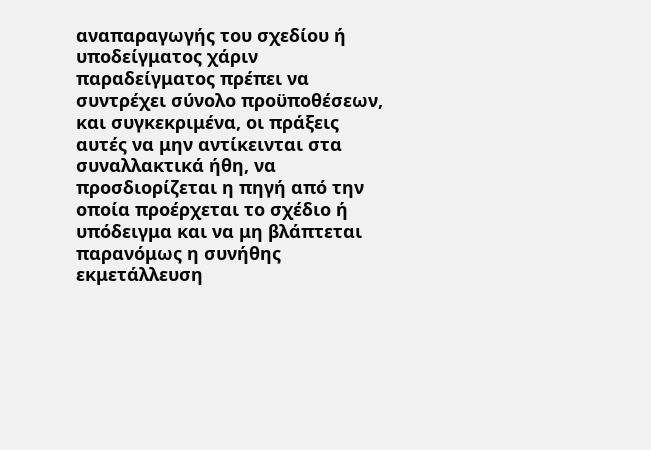αναπαραγωγής του σχεδίου ή υποδείγματος χάριν παραδείγματος πρέπει να συντρέχει σύνολο προϋποθέσεων, και συγκεκριμένα, οι πράξεις αυτές να μην αντίκεινται στα συναλλακτικά ήθη, να προσδιορίζεται η πηγή από την οποία προέρχεται το σχέδιο ή υπόδειγμα και να μη βλάπτεται παρανόμως η συνήθης εκμετάλλευση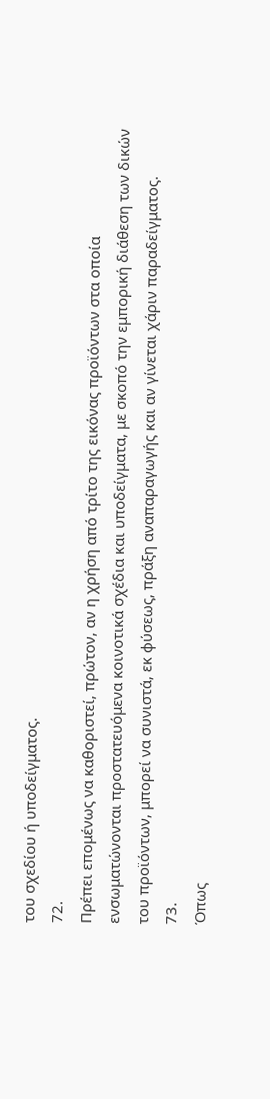του σχεδίου ή υποδείγματος.
72.
Πρέπει επομένως να καθοριστεί, πρώτον, αν η χρήση από τρίτο της εικόνας προϊόντων στα οποία ενσωματώνονται προστατευόμενα κοινοτικά σχέδια και υποδείγματα, με σκοπό την εμπορική διάθεση των δικών του προϊόντων, μπορεί να συνιστά, εκ φύσεως, πράξη αναπαραγωγής και αν γίνεται χάριν παραδείγματος.
73.
Όπως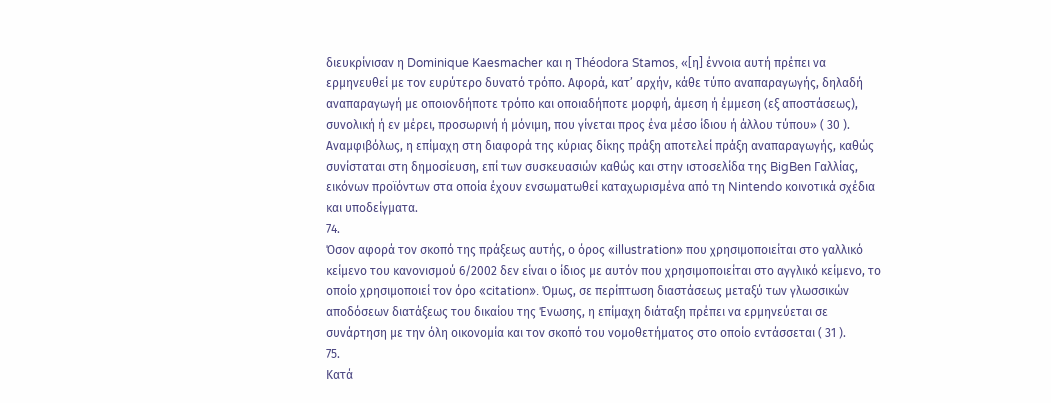διευκρίνισαν η Dominique Kaesmacher και η Théodora Stamos, «[η] έννοια αυτή πρέπει να ερμηνευθεί με τον ευρύτερο δυνατό τρόπο. Αφορά, κατ’ αρχήν, κάθε τύπο αναπαραγωγής, δηλαδή αναπαραγωγή με οποιονδήποτε τρόπο και οποιαδήποτε μορφή, άμεση ή έμμεση (εξ αποστάσεως), συνολική ή εν μέρει, προσωρινή ή μόνιμη, που γίνεται προς ένα μέσο ίδιου ή άλλου τύπου» ( 30 ). Αναμφιβόλως, η επίμαχη στη διαφορά της κύριας δίκης πράξη αποτελεί πράξη αναπαραγωγής, καθώς συνίσταται στη δημοσίευση, επί των συσκευασιών καθώς και στην ιστοσελίδα της BigBen Γαλλίας, εικόνων προϊόντων στα οποία έχουν ενσωματωθεί καταχωρισμένα από τη Nintendo κοινοτικά σχέδια και υποδείγματα.
74.
Όσον αφορά τον σκοπό της πράξεως αυτής, ο όρος «illustration» που χρησιμοποιείται στο γαλλικό κείμενο του κανονισμού 6/2002 δεν είναι ο ίδιος με αυτόν που χρησιμοποιείται στο αγγλικό κείμενο, το οποίο χρησιμοποιεί τον όρο «citation». Όμως, σε περίπτωση διαστάσεως μεταξύ των γλωσσικών αποδόσεων διατάξεως του δικαίου της Ένωσης, η επίμαχη διάταξη πρέπει να ερμηνεύεται σε συνάρτηση με την όλη οικονομία και τον σκοπό του νομοθετήματος στο οποίο εντάσσεται ( 31 ).
75.
Κατά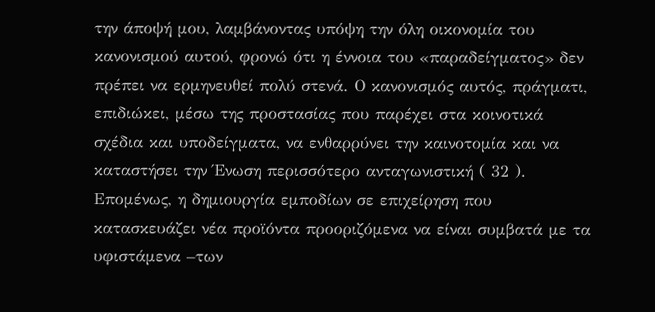την άποψή μου, λαμβάνοντας υπόψη την όλη οικονομία του κανονισμού αυτού, φρονώ ότι η έννοια του «παραδείγματος» δεν πρέπει να ερμηνευθεί πολύ στενά. Ο κανονισμός αυτός, πράγματι, επιδιώκει, μέσω της προστασίας που παρέχει στα κοινοτικά σχέδια και υποδείγματα, να ενθαρρύνει την καινοτομία και να καταστήσει την Ένωση περισσότερο ανταγωνιστική ( 32 ). Επομένως, η δημιουργία εμποδίων σε επιχείρηση που κατασκευάζει νέα προϊόντα προοριζόμενα να είναι συμβατά με τα υφιστάμενα –των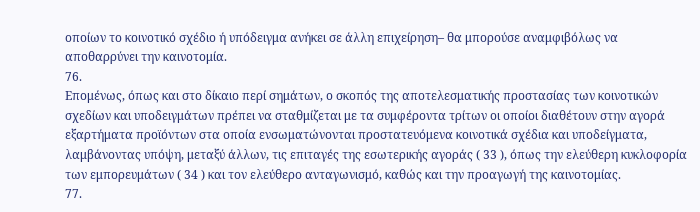οποίων το κοινοτικό σχέδιο ή υπόδειγμα ανήκει σε άλλη επιχείρηση– θα μπορούσε αναμφιβόλως να αποθαρρύνει την καινοτομία.
76.
Επομένως, όπως και στο δίκαιο περί σημάτων, ο σκοπός της αποτελεσματικής προστασίας των κοινοτικών σχεδίων και υποδειγμάτων πρέπει να σταθμίζεται με τα συμφέροντα τρίτων οι οποίοι διαθέτουν στην αγορά εξαρτήματα προϊόντων στα οποία ενσωματώνονται προστατευόμενα κοινοτικά σχέδια και υποδείγματα, λαμβάνοντας υπόψη, μεταξύ άλλων, τις επιταγές της εσωτερικής αγοράς ( 33 ), όπως την ελεύθερη κυκλοφορία των εμπορευμάτων ( 34 ) και τον ελεύθερο ανταγωνισμό, καθώς και την προαγωγή της καινοτομίας.
77.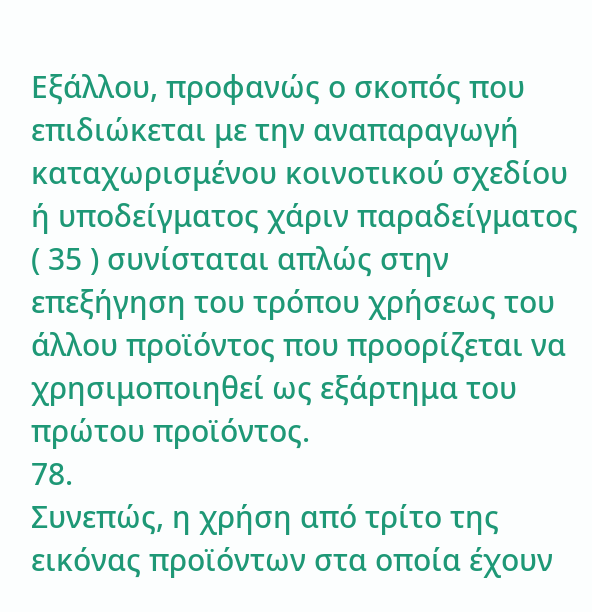Εξάλλου, προφανώς ο σκοπός που επιδιώκεται με την αναπαραγωγή καταχωρισμένου κοινοτικού σχεδίου ή υποδείγματος χάριν παραδείγματος ( 35 ) συνίσταται απλώς στην επεξήγηση του τρόπου χρήσεως του άλλου προϊόντος που προορίζεται να χρησιμοποιηθεί ως εξάρτημα του πρώτου προϊόντος.
78.
Συνεπώς, η χρήση από τρίτο της εικόνας προϊόντων στα οποία έχουν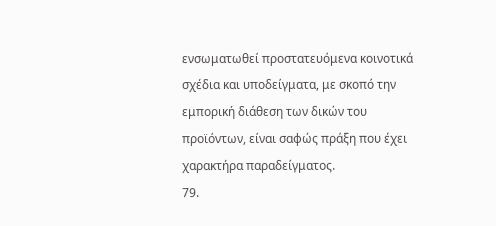ενσωματωθεί προστατευόμενα κοινοτικά σχέδια και υποδείγματα, με σκοπό την εμπορική διάθεση των δικών του προϊόντων, είναι σαφώς πράξη που έχει χαρακτήρα παραδείγματος.
79.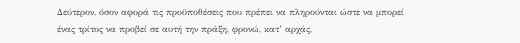Δεύτερον, όσον αφορά τις προϋποθέσεις που πρέπει να πληρούνται ώστε να μπορεί ένας τρίτος να προβεί σε αυτή την πράξη, φρονώ, κατ’ αρχάς,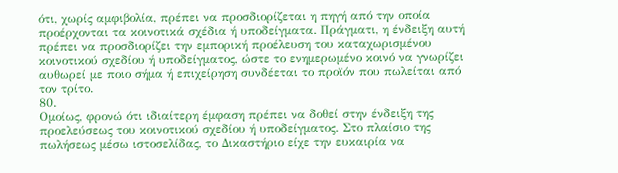ότι, χωρίς αμφιβολία, πρέπει να προσδιορίζεται η πηγή από την οποία προέρχονται τα κοινοτικά σχέδια ή υποδείγματα. Πράγματι, η ένδειξη αυτή πρέπει να προσδιορίζει την εμπορική προέλευση του καταχωρισμένου κοινοτικού σχεδίου ή υποδείγματος, ώστε το ενημερωμένο κοινό να γνωρίζει αυθωρεί με ποιο σήμα ή επιχείρηση συνδέεται το προϊόν που πωλείται από τον τρίτο.
80.
Ομοίως, φρονώ ότι ιδιαίτερη έμφαση πρέπει να δοθεί στην ένδειξη της προελεύσεως του κοινοτικού σχεδίου ή υποδείγματος. Στο πλαίσιο της πωλήσεως μέσω ιστοσελίδας, το Δικαστήριο είχε την ευκαιρία να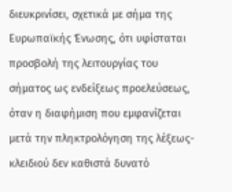διευκρινίσει, σχετικά με σήμα της Ευρωπαϊκής Ένωσης, ότι υφίσταται προσβολή της λειτουργίας του σήματος ως ενδείξεως προελεύσεως, όταν η διαφήμιση που εμφανίζεται μετά την πληκτρολόγηση της λέξεως-κλειδιού δεν καθιστά δυνατό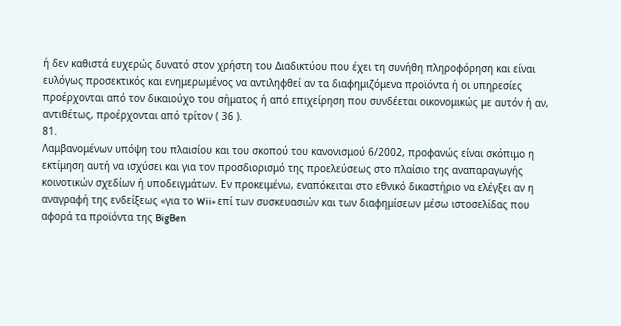ή δεν καθιστά ευχερώς δυνατό στον χρήστη του Διαδικτύου που έχει τη συνήθη πληροφόρηση και είναι ευλόγως προσεκτικός και ενημερωμένος να αντιληφθεί αν τα διαφημιζόμενα προϊόντα ή οι υπηρεσίες προέρχονται από τον δικαιούχο του σήματος ή από επιχείρηση που συνδέεται οικονομικώς με αυτόν ή αν, αντιθέτως, προέρχονται από τρίτον ( 36 ).
81.
Λαμβανομένων υπόψη του πλαισίου και του σκοπού του κανονισμού 6/2002, προφανώς είναι σκόπιμο η εκτίμηση αυτή να ισχύσει και για τον προσδιορισμό της προελεύσεως στο πλαίσιο της αναπαραγωγής κοινοτικών σχεδίων ή υποδειγμάτων. Εν προκειμένω, εναπόκειται στο εθνικό δικαστήριο να ελέγξει αν η αναγραφή της ενδείξεως «για το Wii» επί των συσκευασιών και των διαφημίσεων μέσω ιστοσελίδας που αφορά τα προϊόντα της BigBen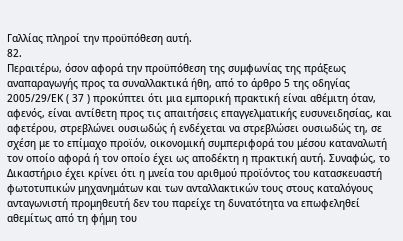Γαλλίας πληροί την προϋπόθεση αυτή.
82.
Περαιτέρω, όσον αφορά την προϋπόθεση της συμφωνίας της πράξεως αναπαραγωγής προς τα συναλλακτικά ήθη, από το άρθρο 5 της οδηγίας 2005/29/ΕΚ ( 37 ) προκύπτει ότι μια εμπορική πρακτική είναι αθέμιτη όταν, αφενός, είναι αντίθετη προς τις απαιτήσεις επαγγελματικής ευσυνειδησίας, και αφετέρου, στρεβλώνει ουσιωδώς ή ενδέχεται να στρεβλώσει ουσιωδώς τη, σε σχέση με το επίμαχο προϊόν, οικονομική συμπεριφορά του μέσου καταναλωτή τον οποίο αφορά ή τον οποίο έχει ως αποδέκτη η πρακτική αυτή. Συναφώς, το Δικαστήριο έχει κρίνει ότι η μνεία του αριθμού προϊόντος του κατασκευαστή φωτοτυπικών μηχανημάτων και των ανταλλακτικών τους στους καταλόγους ανταγωνιστή προμηθευτή δεν του παρείχε τη δυνατότητα να επωφεληθεί αθεμίτως από τη φήμη του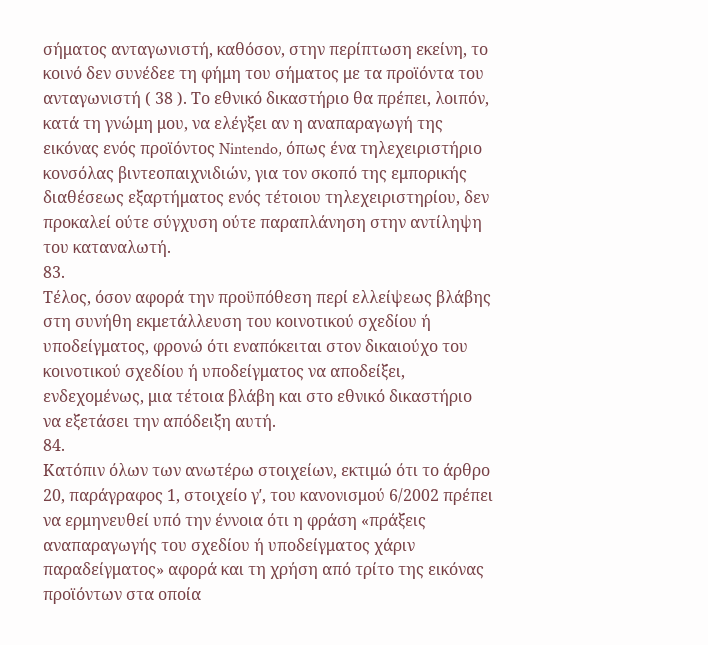σήματος ανταγωνιστή, καθόσον, στην περίπτωση εκείνη, το κοινό δεν συνέδεε τη φήμη του σήματος με τα προϊόντα του ανταγωνιστή ( 38 ). Το εθνικό δικαστήριο θα πρέπει, λοιπόν, κατά τη γνώμη μου, να ελέγξει αν η αναπαραγωγή της εικόνας ενός προϊόντος Nintendo, όπως ένα τηλεχειριστήριο κονσόλας βιντεοπαιχνιδιών, για τον σκοπό της εμπορικής διαθέσεως εξαρτήματος ενός τέτοιου τηλεχειριστηρίου, δεν προκαλεί ούτε σύγχυση ούτε παραπλάνηση στην αντίληψη του καταναλωτή.
83.
Τέλος, όσον αφορά την προϋπόθεση περί ελλείψεως βλάβης στη συνήθη εκμετάλλευση του κοινοτικού σχεδίου ή υποδείγματος, φρονώ ότι εναπόκειται στον δικαιούχο του κοινοτικού σχεδίου ή υποδείγματος να αποδείξει, ενδεχομένως, μια τέτοια βλάβη και στο εθνικό δικαστήριο να εξετάσει την απόδειξη αυτή.
84.
Κατόπιν όλων των ανωτέρω στοιχείων, εκτιμώ ότι το άρθρο 20, παράγραφος 1, στοιχείο γʹ, του κανονισμού 6/2002 πρέπει να ερμηνευθεί υπό την έννοια ότι η φράση «πράξεις αναπαραγωγής του σχεδίου ή υποδείγματος χάριν παραδείγματος» αφορά και τη χρήση από τρίτο της εικόνας προϊόντων στα οποία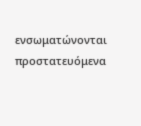ενσωματώνονται προστατευόμενα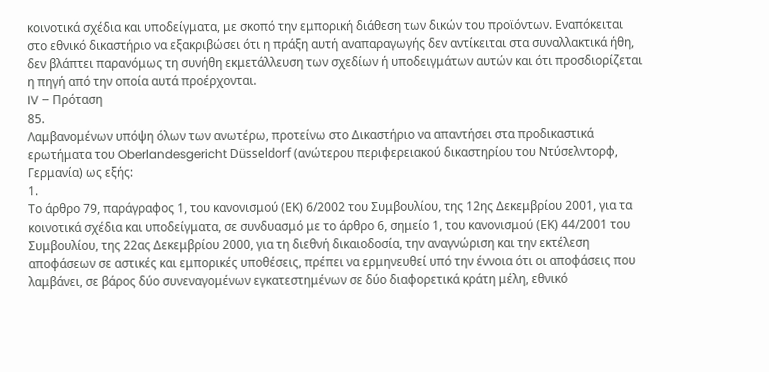κοινοτικά σχέδια και υποδείγματα, με σκοπό την εμπορική διάθεση των δικών του προϊόντων. Εναπόκειται στο εθνικό δικαστήριο να εξακριβώσει ότι η πράξη αυτή αναπαραγωγής δεν αντίκειται στα συναλλακτικά ήθη, δεν βλάπτει παρανόμως τη συνήθη εκμετάλλευση των σχεδίων ή υποδειγμάτων αυτών και ότι προσδιορίζεται η πηγή από την οποία αυτά προέρχονται.
IV – Πρόταση
85.
Λαμβανομένων υπόψη όλων των ανωτέρω, προτείνω στο Δικαστήριο να απαντήσει στα προδικαστικά ερωτήματα του Oberlandesgericht Düsseldorf (ανώτερου περιφερειακού δικαστηρίου του Ντύσελντορφ, Γερμανία) ως εξής:
1.
Το άρθρο 79, παράγραφος 1, του κανονισμού (ΕΚ) 6/2002 του Συμβουλίου, της 12ης Δεκεμβρίου 2001, για τα κοινοτικά σχέδια και υποδείγματα, σε συνδυασμό με το άρθρο 6, σημείο 1, του κανονισμού (ΕΚ) 44/2001 του Συμβουλίου, της 22ας Δεκεμβρίου 2000, για τη διεθνή δικαιοδοσία, την αναγνώριση και την εκτέλεση αποφάσεων σε αστικές και εμπορικές υποθέσεις, πρέπει να ερμηνευθεί υπό την έννοια ότι οι αποφάσεις που λαμβάνει, σε βάρος δύο συνεναγομένων εγκατεστημένων σε δύο διαφορετικά κράτη μέλη, εθνικό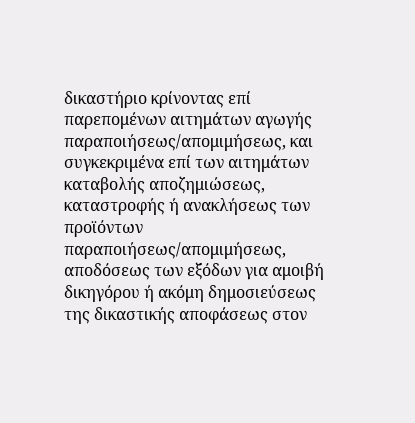δικαστήριο κρίνοντας επί παρεπομένων αιτημάτων αγωγής παραποιήσεως/απομιμήσεως, και συγκεκριμένα επί των αιτημάτων καταβολής αποζημιώσεως, καταστροφής ή ανακλήσεως των προϊόντων παραποιήσεως/απομιμήσεως, αποδόσεως των εξόδων για αμοιβή δικηγόρου ή ακόμη δημοσιεύσεως της δικαστικής αποφάσεως στον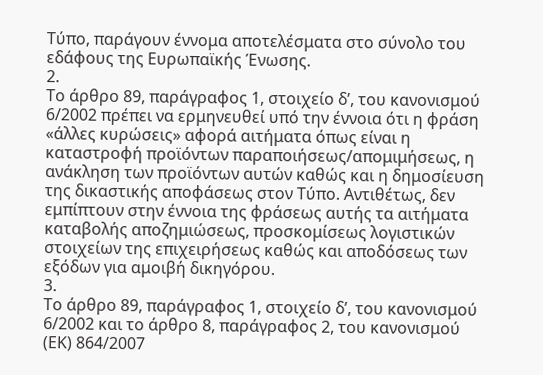Τύπο, παράγουν έννομα αποτελέσματα στο σύνολο του εδάφους της Ευρωπαϊκής Ένωσης.
2.
Το άρθρο 89, παράγραφος 1, στοιχείο δʹ, του κανονισμού 6/2002 πρέπει να ερμηνευθεί υπό την έννοια ότι η φράση «άλλες κυρώσεις» αφορά αιτήματα όπως είναι η καταστροφή προϊόντων παραποιήσεως/απομιμήσεως, η ανάκληση των προϊόντων αυτών καθώς και η δημοσίευση της δικαστικής αποφάσεως στον Τύπο. Αντιθέτως, δεν εμπίπτουν στην έννοια της φράσεως αυτής τα αιτήματα καταβολής αποζημιώσεως, προσκομίσεως λογιστικών στοιχείων της επιχειρήσεως καθώς και αποδόσεως των εξόδων για αμοιβή δικηγόρου.
3.
Το άρθρο 89, παράγραφος 1, στοιχείο δʹ, του κανονισμού 6/2002 και το άρθρο 8, παράγραφος 2, του κανονισμού (ΕΚ) 864/2007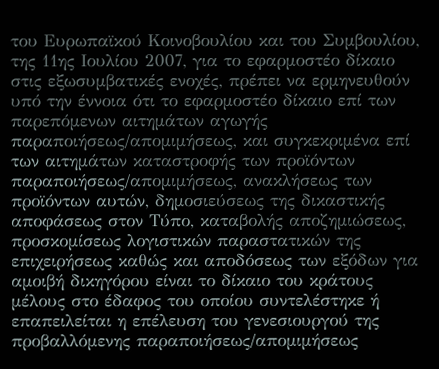του Ευρωπαϊκού Κοινοβουλίου και του Συμβουλίου, της 11ης Ιουλίου 2007, για το εφαρμοστέο δίκαιο στις εξωσυμβατικές ενοχές, πρέπει να ερμηνευθούν υπό την έννοια ότι το εφαρμοστέο δίκαιο επί των παρεπόμενων αιτημάτων αγωγής παραποιήσεως/απομιμήσεως, και συγκεκριμένα επί των αιτημάτων καταστροφής των προϊόντων παραποιήσεως/απομιμήσεως, ανακλήσεως των προϊόντων αυτών, δημοσιεύσεως της δικαστικής αποφάσεως στον Τύπο, καταβολής αποζημιώσεως, προσκομίσεως λογιστικών παραστατικών της επιχειρήσεως καθώς και αποδόσεως των εξόδων για αμοιβή δικηγόρου είναι το δίκαιο του κράτους μέλους στο έδαφος του οποίου συντελέστηκε ή επαπειλείται η επέλευση του γενεσιουργού της προβαλλόμενης παραποιήσεως/απομιμήσεως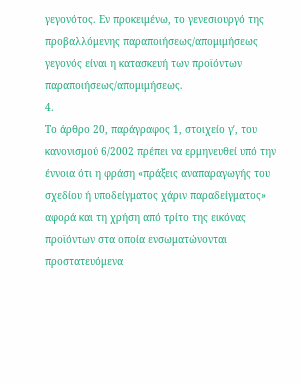γεγονότος. Εν προκειμένω, το γενεσιουργό της προβαλλόμενης παραποιήσεως/απομιμήσεως γεγονός είναι η κατασκευή των προϊόντων παραποιήσεως/απομιμήσεως.
4.
Το άρθρο 20, παράγραφος 1, στοιχείο γʹ, του κανονισμού 6/2002 πρέπει να ερμηνευθεί υπό την έννοια ότι η φράση «πράξεις αναπαραγωγής του σχεδίου ή υποδείγματος χάριν παραδείγματος» αφορά και τη χρήση από τρίτο της εικόνας προϊόντων στα οποία ενσωματώνονται προστατευόμενα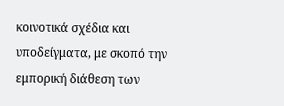κοινοτικά σχέδια και υποδείγματα, με σκοπό την εμπορική διάθεση των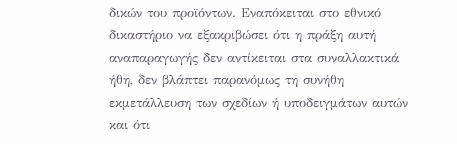δικών του προϊόντων. Εναπόκειται στο εθνικό δικαστήριο να εξακριβώσει ότι η πράξη αυτή αναπαραγωγής δεν αντίκειται στα συναλλακτικά ήθη, δεν βλάπτει παρανόμως τη συνήθη εκμετάλλευση των σχεδίων ή υποδειγμάτων αυτών και ότι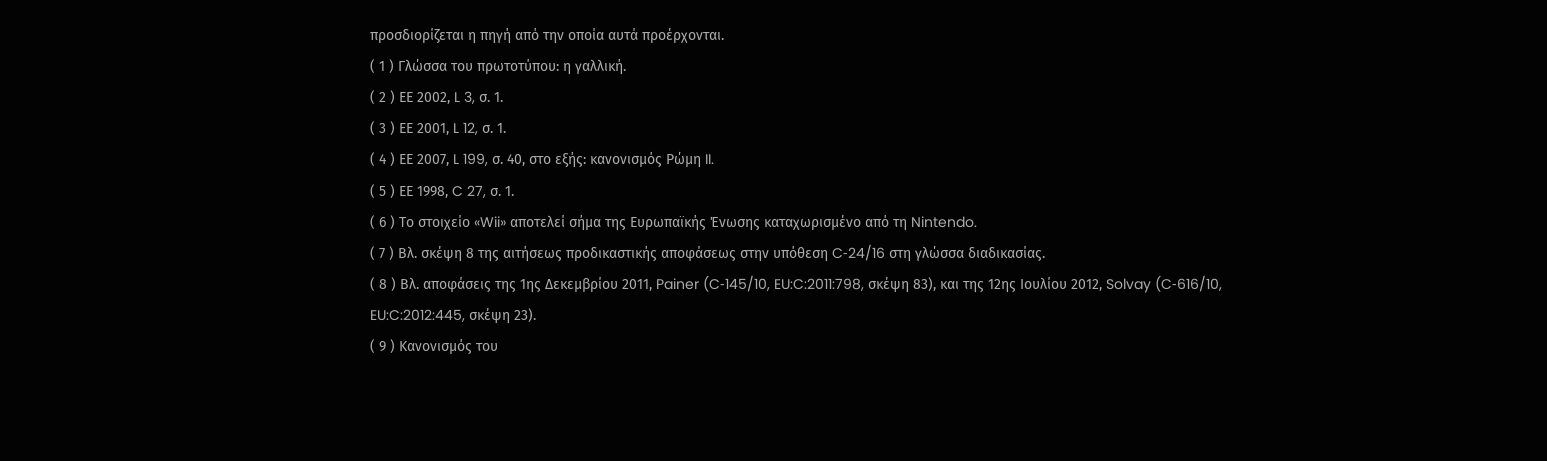προσδιορίζεται η πηγή από την οποία αυτά προέρχονται.
( 1 ) Γλώσσα του πρωτοτύπου: η γαλλική.
( 2 ) ΕΕ 2002, L 3, σ. 1.
( 3 ) ΕΕ 2001, L 12, σ. 1.
( 4 ) ΕΕ 2007, L 199, σ. 40, στο εξής: κανονισμός Ρώμη II.
( 5 ) ΕΕ 1998, C 27, σ. 1.
( 6 ) Το στοιχείο «Wii» αποτελεί σήμα της Ευρωπαϊκής Ένωσης καταχωρισμένο από τη Nintendo.
( 7 ) Βλ. σκέψη 8 της αιτήσεως προδικαστικής αποφάσεως στην υπόθεση C‑24/16 στη γλώσσα διαδικασίας.
( 8 ) Βλ. αποφάσεις της 1ης Δεκεμβρίου 2011, Painer (C‑145/10, EU:C:2011:798, σκέψη 83), και της 12ης Ιουλίου 2012, Solvay (C‑616/10, EU:C:2012:445, σκέψη 23).
( 9 ) Κανονισμός του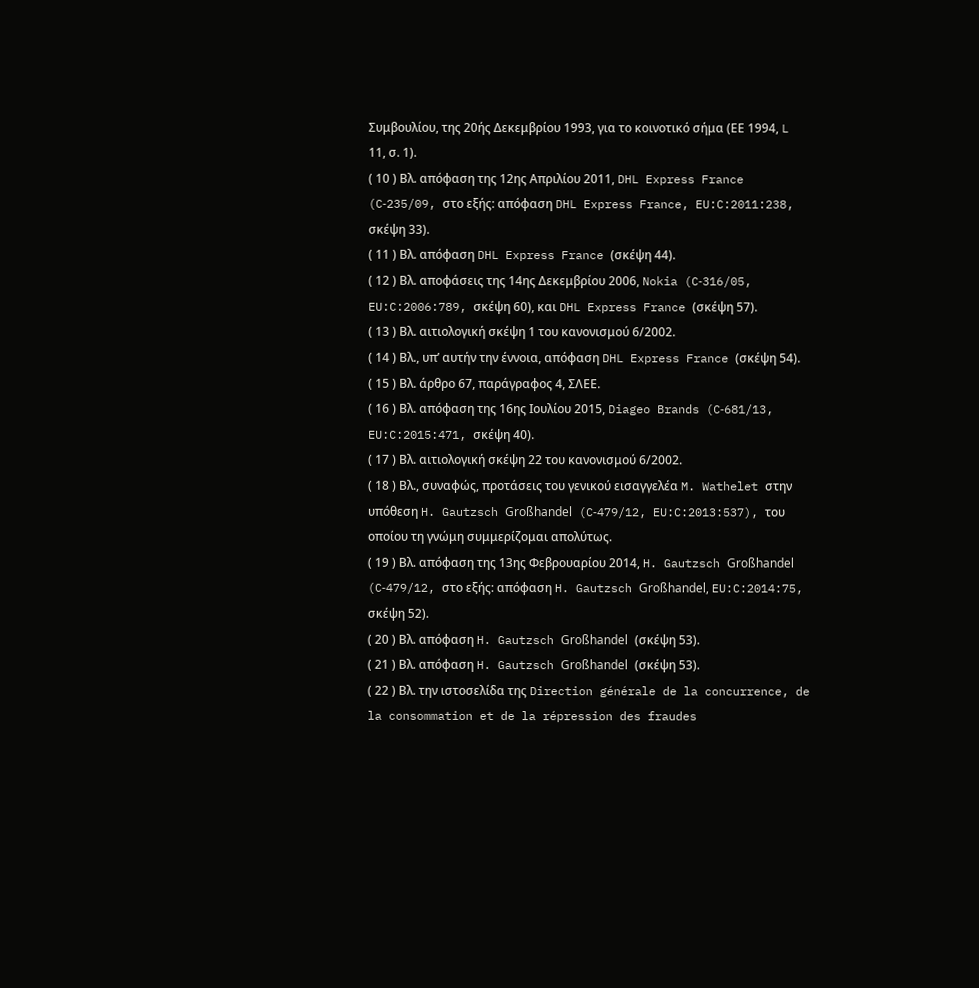Συμβουλίου, της 20ής Δεκεμβρίου 1993, για το κοινοτικό σήμα (ΕΕ 1994, L 11, σ. 1).
( 10 ) Βλ. απόφαση της 12ης Απριλίου 2011, DHL Express France (C‑235/09, στο εξής: απόφαση DHL Express France, EU:C:2011:238, σκέψη 33).
( 11 ) Βλ. απόφαση DHL Express France (σκέψη 44).
( 12 ) Βλ. αποφάσεις της 14ης Δεκεμβρίου 2006, Nokia (C‑316/05, EU:C:2006:789, σκέψη 60), και DHL Express France (σκέψη 57).
( 13 ) Βλ. αιτιολογική σκέψη 1 του κανονισμού 6/2002.
( 14 ) Βλ., υπ’ αυτήν την έννοια, απόφαση DHL Express France (σκέψη 54).
( 15 ) Βλ. άρθρο 67, παράγραφος 4, ΣΛΕΕ.
( 16 ) Βλ. απόφαση της 16ης Ιουλίου 2015, Diageo Brands (C‑681/13, EU:C:2015:471, σκέψη 40).
( 17 ) Βλ. αιτιολογική σκέψη 22 του κανονισμού 6/2002.
( 18 ) Βλ., συναφώς, προτάσεις του γενικού εισαγγελέα M. Wathelet στην υπόθεση H. Gautzsch Großhandel (C‑479/12, EU:C:2013:537), του οποίου τη γνώμη συμμερίζομαι απολύτως.
( 19 ) Βλ. απόφαση της 13ης Φεβρουαρίου 2014, H. Gautzsch Großhandel (C‑479/12, στο εξής: απόφαση H. Gautzsch Großhandel, EU:C:2014:75, σκέψη 52).
( 20 ) Βλ. απόφαση H. Gautzsch Großhandel (σκέψη 53).
( 21 ) Βλ. απόφαση H. Gautzsch Großhandel (σκέψη 53).
( 22 ) Βλ. την ιστοσελίδα της Direction générale de la concurrence, de la consommation et de la répression des fraudes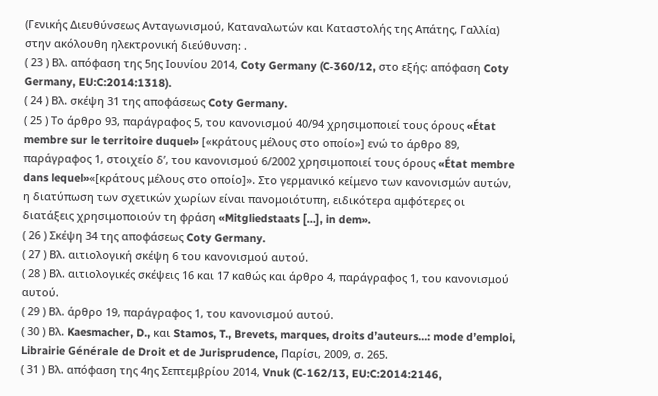(Γενικής Διευθύνσεως Ανταγωνισμού, Καταναλωτών και Καταστολής της Απάτης, Γαλλία) στην ακόλουθη ηλεκτρονική διεύθυνση: .
( 23 ) Βλ. απόφαση της 5ης Ιουνίου 2014, Coty Germany (C‑360/12, στο εξής: απόφαση Coty Germany, EU:C:2014:1318).
( 24 ) Βλ. σκέψη 31 της αποφάσεως Coty Germany.
( 25 ) Το άρθρο 93, παράγραφος 5, του κανονισμού 40/94 χρησιμοποιεί τους όρους «État membre sur le territoire duquel» [«κράτους μέλους στο οποίο»] ενώ το άρθρο 89, παράγραφος 1, στοιχείο δʹ, του κανονισμού 6/2002 χρησιμοποιεί τους όρους «État membre dans lequel»«[κράτους μέλους στο οποίο]». Στο γερμανικό κείμενο των κανονισμών αυτών, η διατύπωση των σχετικών χωρίων είναι πανομοιότυπη, ειδικότερα αμφότερες οι διατάξεις χρησιμοποιούν τη φράση «Mitgliedstaats […], in dem».
( 26 ) Σκέψη 34 της αποφάσεως Coty Germany.
( 27 ) Βλ. αιτιολογική σκέψη 6 του κανονισμού αυτού.
( 28 ) Βλ. αιτιολογικές σκέψεις 16 και 17 καθώς και άρθρο 4, παράγραφος 1, του κανονισμού αυτού.
( 29 ) Βλ. άρθρο 19, παράγραφος 1, του κανονισμού αυτού.
( 30 ) Βλ. Kaesmacher, D., και Stamos, T., Brevets, marques, droits d’auteurs…: mode d’emploi, Librairie Générale de Droit et de Jurisprudence, Παρίσι, 2009, σ. 265.
( 31 ) Βλ. απόφαση της 4ης Σεπτεμβρίου 2014, Vnuk (C‑162/13, EU:C:2014:2146,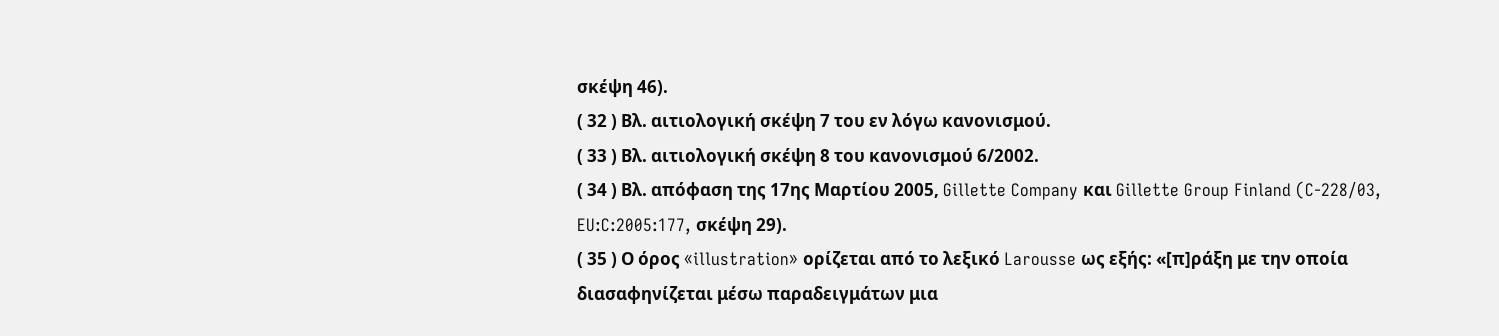σκέψη 46).
( 32 ) Βλ. αιτιολογική σκέψη 7 του εν λόγω κανονισμού.
( 33 ) Βλ. αιτιολογική σκέψη 8 του κανονισμού 6/2002.
( 34 ) Βλ. απόφαση της 17ης Μαρτίου 2005, Gillette Company και Gillette Group Finland (C‑228/03, EU:C:2005:177, σκέψη 29).
( 35 ) Ο όρος «illustration» ορίζεται από το λεξικό Larousse ως εξής: «[π]ράξη με την οποία διασαφηνίζεται μέσω παραδειγμάτων μια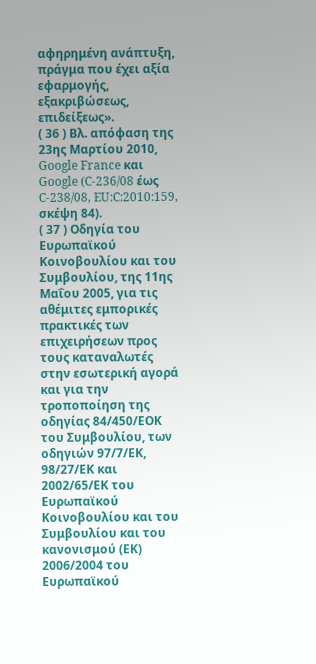αφηρημένη ανάπτυξη, πράγμα που έχει αξία εφαρμογής, εξακριβώσεως, επιδείξεως».
( 36 ) Βλ. απόφαση της 23ης Μαρτίου 2010, Google France και Google (C‑236/08 έως C‑238/08, EU:C:2010:159, σκέψη 84).
( 37 ) Οδηγία του Ευρωπαϊκού Κοινοβουλίου και του Συμβουλίου, της 11ης Μαΐου 2005, για τις αθέμιτες εμπορικές πρακτικές των επιχειρήσεων προς τους καταναλωτές στην εσωτερική αγορά και για την τροποποίηση της οδηγίας 84/450/ΕΟΚ του Συμβουλίου, των οδηγιών 97/7/ΕΚ, 98/27/ΕΚ και 2002/65/ΕΚ του Ευρωπαϊκού Κοινοβουλίου και του Συμβουλίου και του κανονισμού (ΕΚ) 2006/2004 του Ευρωπαϊκού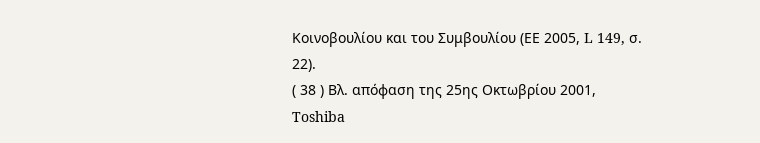Κοινοβουλίου και του Συμβουλίου (ΕΕ 2005, L 149, σ. 22).
( 38 ) Βλ. απόφαση της 25ης Οκτωβρίου 2001, Toshiba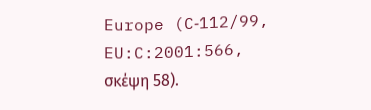Europe (C‑112/99, EU:C:2001:566, σκέψη 58).